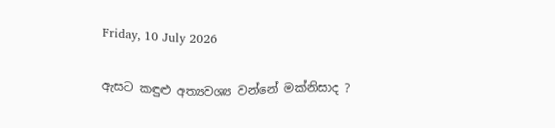Friday, 10 July 2026

ඇසට කඳුළු අත්‍යවශ්‍ය වන්නේ මක්නිසාද ?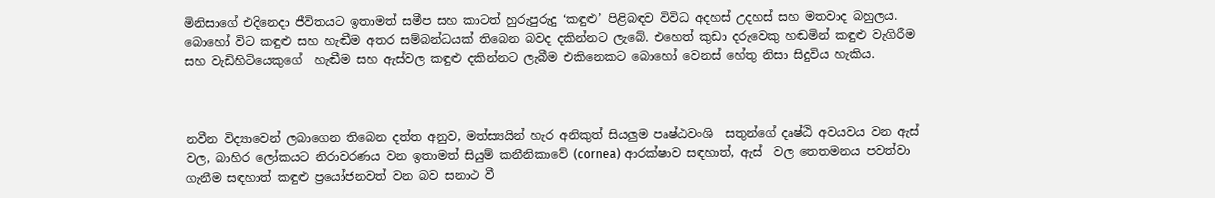මිනිසාගේ එදිනෙදා ජීවිතයට ඉතාමත් සමීප සහ කාටත් හුරුපුරුදු ‘කඳුළු’ පිළිබඳව විවිධ අදහස් උදහස් සහ මතවාද බහුලය. බොහෝ විට කඳුළු සහ හැඬීම අතර සම්බන්ධයක් තිබෙන බවද දකින්නට ලැබේ. එහෙත් කුඩා දරුවෙකු හඬමින් කඳුළු වැගිරීම සහ වැඩිහිටියෙකුගේ  හැඬීම සහ ඇස්වල කඳුළු දකින්නට ලැබීම එකිනෙකට බොහෝ වෙනස් හේතු නිසා සිදුවිය හැකිය.



නවීන විද්‍යාවෙන් ලබාගෙන තිබෙන දත්ත අනුව, මත්ස්‍යයින් හැර අනිකුත් සියලුම පෘෂ්ඨවංශි  සතුන්ගේ දෘෂ්ඨි අවයවය වන ඇස් වල, බාහිර ලෝකයට නිරාවරණය වන ඉතාමත් සියුම් කනීනිකාවේ (cornea) ආරක්ෂාව සඳහාත්, ඇස්  වල තෙතමනය පවත්වා ගැනීම සඳහාත් කඳුළු ප්‍රයෝජනවත් වන බව සනාථ වී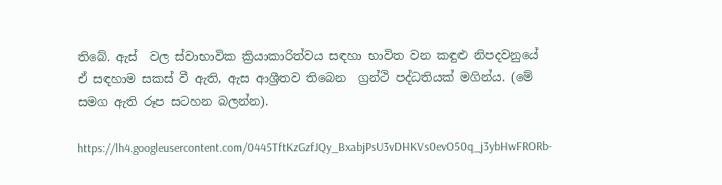තිබේ. ඇස්  වල ස්වාභාවික ක්‍රියාකාරිත්වය සඳහා භාවිත වන කඳුළු නිපදවනුයේ  ඒ සඳහාම සකස් වී ඇති, ඇස ආශ්‍රීතව තිබෙන  ග්‍රන්ථි පද්ධතියක් මගින්ය. (මේ සමග ඇති රූප සටහන බලන්න).

https://lh4.googleusercontent.com/0445TftKzGzfJQy_BxabjPsU3vDHKVs0evO50q_j3ybHwFRORb-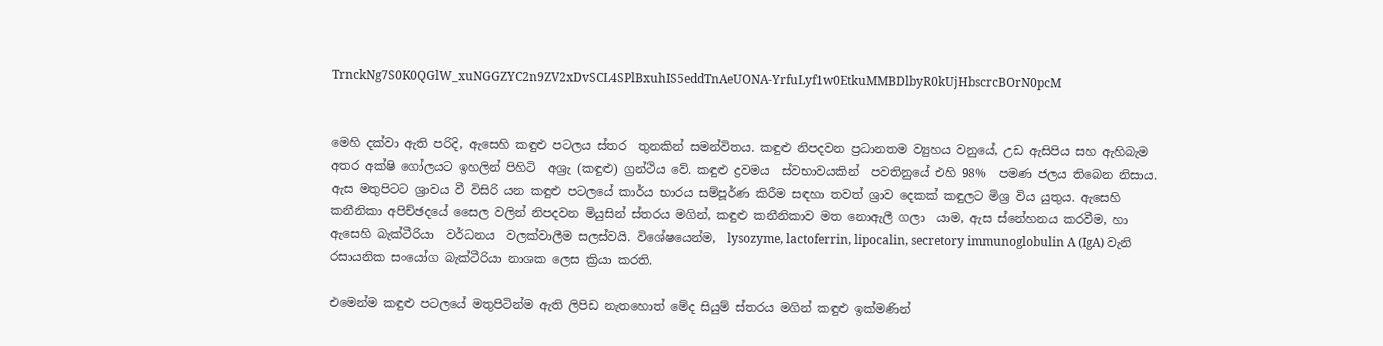TrnckNg7S0K0QGlW_xuNGGZYC2n9ZV2xDvSCL4SPlBxuhIS5eddTnAeUONA-YrfuLyf1w0EtkuMMBDlbyR0kUjHbscrcBOrN0pcM


මෙහි දක්වා ඇති පරිදි, ඇසෙහි කඳුළු පටලය ස්තර  තුනකින් සමන්විතය. කඳුළු නිපදවන ප්‍රධානතම ව්‍යුහය වනුයේ, උඩ ඇසිපිය සහ ඇහිබැම අතර අක්ෂි ගෝලයට ඉහලින් පිහිටි  අශ්‍රැ (කඳුළු) ග්‍රන්ථිය වේ. කඳුළු ද්‍රවමය  ස්වභාවයකින්  පවතිනුයේ එහි 98%  පමණ ජලය තිබෙන නිසාය. ඇස මතුපිටට ශ්‍රාවය වී විසිරි යන කඳුළු පටලයේ කාර්ය භාරය සම්පූර්ණ කිරීම සඳහා තවත් ශ්‍රාව දෙකක් කඳුලට මිශ්‍ර විය යුතුය. ඇසෙහි කනීනිකා අපිච්ඡදයේ සෛල වලින් නිපදවන මියුසින් ස්තරය මගින්, කඳුළු කනීනිකාව මත නොඇලී ගලා  යාම, ඇස ස්නේහනය කරවීම, හා ඇසෙහි බැක්ටීරියා  වර්ධනය  වලක්වාලීම සලස්වයි. විශේෂයෙන්ම,  lysozyme, lactoferrin, lipocalin, secretory immunoglobulin A (IgA) වැනි රසායනික සංයෝග බැක්ටීරියා නාශක ලෙස ක්‍රියා කරති.

එමෙන්ම කඳුළු පටලයේ මතුපිටින්ම ඇති ලිපිඩ නැතහොත් මේද සියුම් ස්තරය මගින් කඳුළු ඉක්මණින්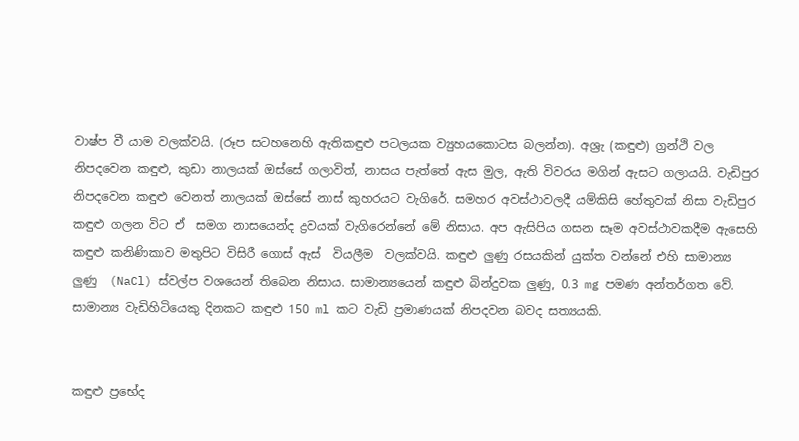වාෂ්ප වී යාම වලක්වයි. (රූප සටහනෙහි ඇතිකඳුළු පටලයක ව්‍යුහයකොටස බලන්න). අශ්‍රැ (කඳුළු) ග්‍රන්ථි වල නිපදවෙන කඳුළු, කුඩා නාලයක් ඔස්සේ ගලාවිත්, නාසය පැත්තේ ඇස මුල, ඇති විවරය මගින් ඇසට ගලායයි. වැඩිපුර නිපදවෙන කඳුළු වෙනත් නාලයක් ඔස්සේ නාස් කුහරයට වැගිරේ. සමහර අවස්ථාවලදී යම්කිසි හේතුවක් නිසා වැඩිපුර කඳුළු ගලන විට ඒ  සමග නාසයෙන්ද ද්‍රවයක් වැගිරෙන්නේ මේ නිසාය. අප ඇසිපිය ගසන සෑම අවස්ථාවකදීම ඇසෙහි කඳුළු කනිණිකාව මතුපිට විසිරී ගොස් ඇස්  වියලීම  වලක්වයි. කඳුළු ලුණු රසයකින් යුක්ත වන්නේ එහි සාමාන්‍ය ලුණු  (NaCl) ස්වල්ප වශයෙන් තිබෙන නිසාය. සාමාන්‍යයෙන් කඳුළු බින්දුවක ලුණු, 0.3 mg පමණ අන්තර්ගත වේ. සාමාන්‍ය වැඩිහිටියෙකු දිනකට කඳුළු 150 ml කට වැඩි ප්‍රමාණයක් නිපදවන බවද සත්‍යයකි.


කඳුළු ප්‍රභේද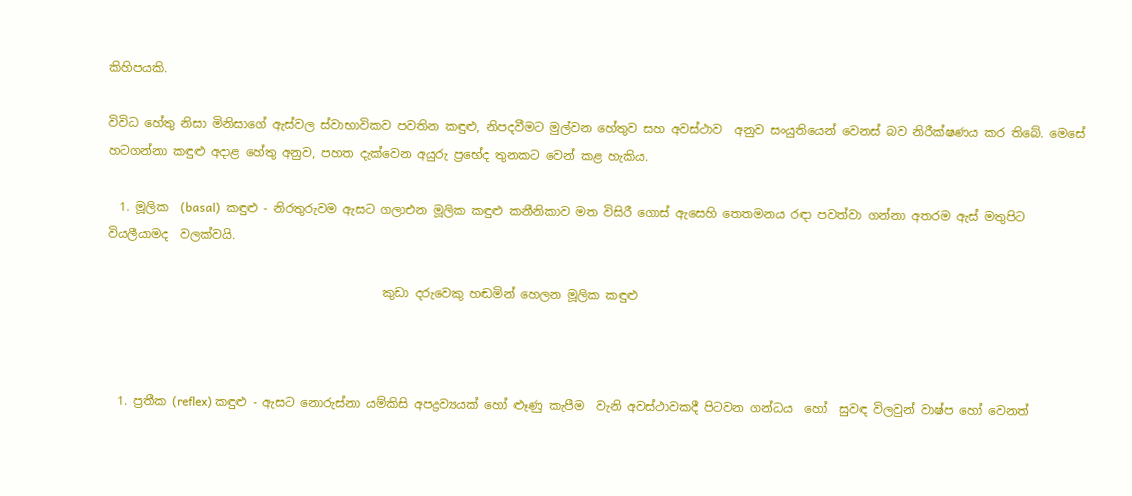කිහිපයකි.

විවිධ හේතු නිසා මිනිසාගේ ඇස්වල ස්වාභාවිකව පවතින කඳුළු, නිපදවීමට මුල්වන හේතුව සහ අවස්ථාව  අනුව සංයුතියෙන් වෙනස් බව නිරීක්ෂණය කර තිබේ. මෙසේ හටගන්නා කඳුළු අදාළ හේතු අනුව, පහත දැක්වෙන අයුරු ප්‍රභේද තුනකට වෙන් කළ හැකිය.

  1. මූලික  (basal)  කඳුළු - නිරතුරුවම ඇසට ගලාඑන මූලික කඳුළු කනීනිකාව මත විසිරී ගොස් ඇසෙහි තෙතමනය රඳා පවත්වා ගන්නා අතරම ඇස් මතුපිට වියලීයාමද  වලක්වයි.

                                              කුඩා දරුවෙකු හඬමින් හෙලන මූලික කඳුළු



  1. ප්‍රතීක (reflex) කඳුළු - ඇසට නොරුස්නා යම්කිසි අපද්‍රව්‍යයක් හෝ ළූණු කැපීම  වැනි අවස්ථාවකදී පිටවන ගන්ධය  හෝ  සුවඳ විලවුන් වාෂ්ප හෝ වෙනත්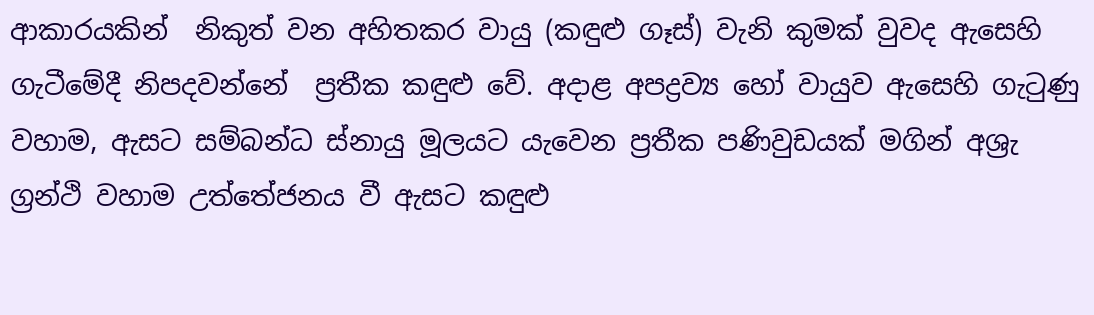ආකාරයකින්  නිකුත් වන අහිතකර වායු (කඳුළු ගෑස්) වැනි කුමක් වුවද ඇසෙහි ගැටීමේදී නිපදවන්නේ  ප්‍රතීක කඳුළු වේ. අදාළ අපද්‍රව්‍ය හෝ වායුව ඇසෙහි ගැටුණු වහාම, ඇසට සම්බන්ධ ස්නායු මූලයට යැවෙන ප්‍රතීක පණිවුඩයක් මගින් අශ්‍රැ ග්‍රන්ථි වහාම උත්තේජනය වී ඇසට කඳුළු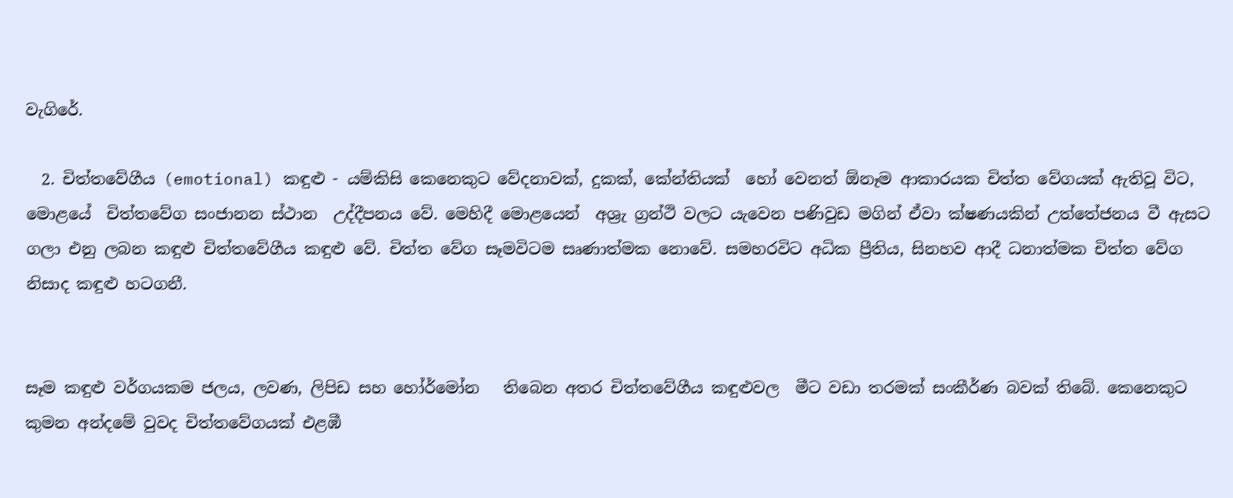වැගිරේ.

  2. චිත්තවේගීය (emotional) කඳුළු - යම්කිසි කෙනෙකුට වේදනාවක්, දුකක්, කේන්තියක්  හෝ වෙනත් ඕනෑම ආකාරයක චිත්ත වේගයක් ඇතිවූ විට, මොළයේ  චිත්තවේග සංජානන ස්ථාන  උද්දීපනය වේ. මෙහිදී මොළයෙන්  අශ්‍රැ ග්‍රන්ථි වලට යැවෙන පණිවුඩ මගින් ඒවා ක්ෂණයකින් උත්තේජනය වී ඇසට ගලා එනු ලබන කඳුළු චිත්තවේගීය කඳුළු වේ. චිත්ත වේග සෑමවිටම සෘණාත්මක නොවේ. සමහරවිට අධික ප්‍රීතිය, සිනහව ආදී ධනාත්මක චිත්ත වේග නිසාද කඳුළු හටගනී.


සෑම කඳුළු වර්ගයකම ජලය, ලවණ, ලිපිඩ සහ හෝර්මෝන   තිබෙන අතර චිත්තවේගීය කඳුළුවල  මීට වඩා තරමක් සංකීර්ණ බවක් තිබේ. කෙනෙකුට කුමන අන්දමේ වුවද චිත්තවේගයක් එළඹී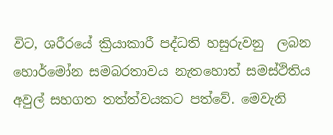විට, ශරීරයේ ක්‍රියාකාරී පද්ධති හසුරුවනු  ලබන හොර්මෝන සමබරතාවය නැතහොත් සමස්ථිතිය අවුල් සහගත තත්ත්වයකට පත්වේ. මෙවැනි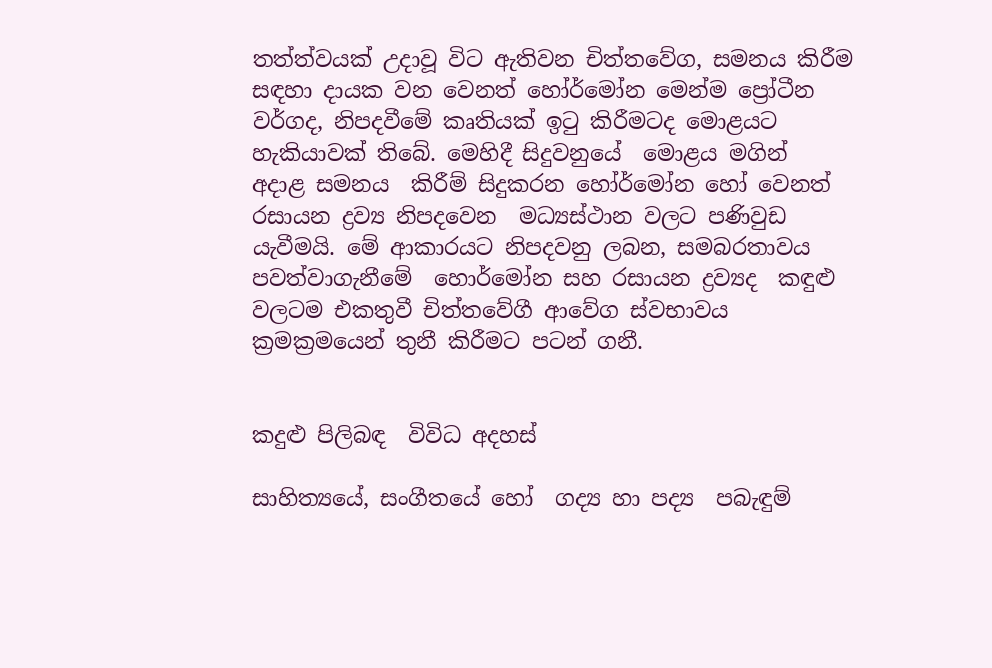තත්ත්වයක් උදාවූ විට ඇතිවන චිත්තවේග, සමනය කිරීම සඳහා දායක වන වෙනත් හෝර්මෝන මෙන්ම ප්‍රෝටීන වර්ගද, නිපදවීමේ කෘතියක් ඉටු කිරීමටද මොළයට හැකියාවක් තිබේ. මෙහිදී සිදුවනුයේ  මොළය මගින්  අදාළ සමනය  කිරීම් සිදුකරන හෝර්මෝන හෝ වෙනත් රසායන ද්‍රව්‍ය නිපදවෙන  මධ්‍යස්ථාන වලට පණිවුඩ යැවීමයි. මේ ආකාරයට නිපදවනු ලබන, සමබරතාවය පවත්වාගැනීමේ  හොර්මෝන සහ රසායන ද්‍රව්‍යද  කඳුළු වලටම එකතුවී චිත්තවේගී ආවේග ස්වභාවය ක්‍රමක්‍රමයෙන් තුනී කිරීමට පටන් ගනී.


කදුළු පිලිබඳ  විවිධ අදහස්

සාහිත්‍යයේ, සංගීතයේ හෝ  ගද්‍ය හා පද්‍ය  පබැඳුම්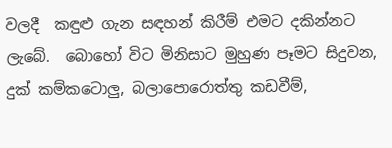වලදී  කඳුළු ගැන සඳහන් කිරීම් එමට දකින්නට ලැබේ.  බොහෝ විට මිනිසාට මුහුණ පෑමට සිදුවන, දුක් කම්කටොලු, බලාපොරොත්තු කඩවීම්,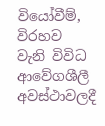වියෝවීම්, විරහව  වැනි විවිධ ආවේගශීලී  අවස්ථාවලදී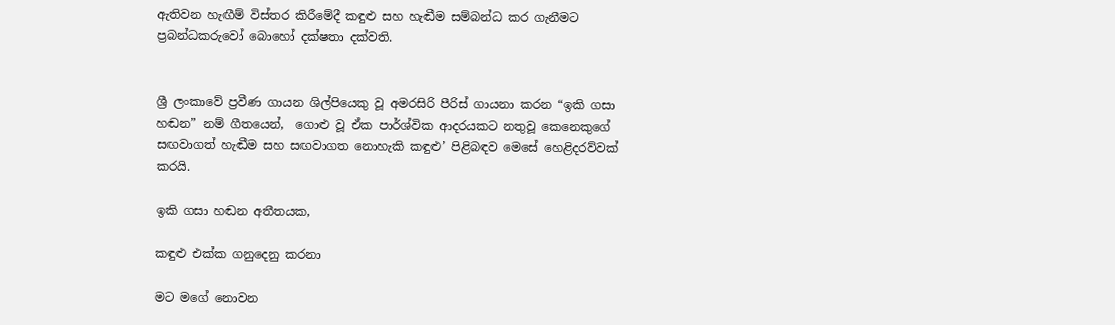ඇතිවන හැඟීම් විස්තර කිරීමේදී කඳුළු සහ හැඬීම සම්බන්ධ කර ගැනීමට ප්‍රබන්ධකරුවෝ බොහෝ දක්ෂතා දක්වති.


ශ්‍රී ලංකාවේ ප්‍රවීණ ගායන ශිල්පියෙකු වූ අමරසිරි පීරිස් ගායනා කරන “ඉකි ගසා හඬන” නම් ගීතයෙන්,  ගොළු වූ ඒක පාර්ශ්වික ආදරයකට නතුවූ කෙනෙකුගේ සඟවාගත් හැඬීම සහ සඟවාගත නොහැකි කඳුළු’ පිළිබඳව මෙසේ හෙළිදරව්වක් කරයි.

ඉකි ගසා හඬන අතීතයක,

කඳුළු එක්ක ගනුදෙනු කරනා

මට මගේ නොවන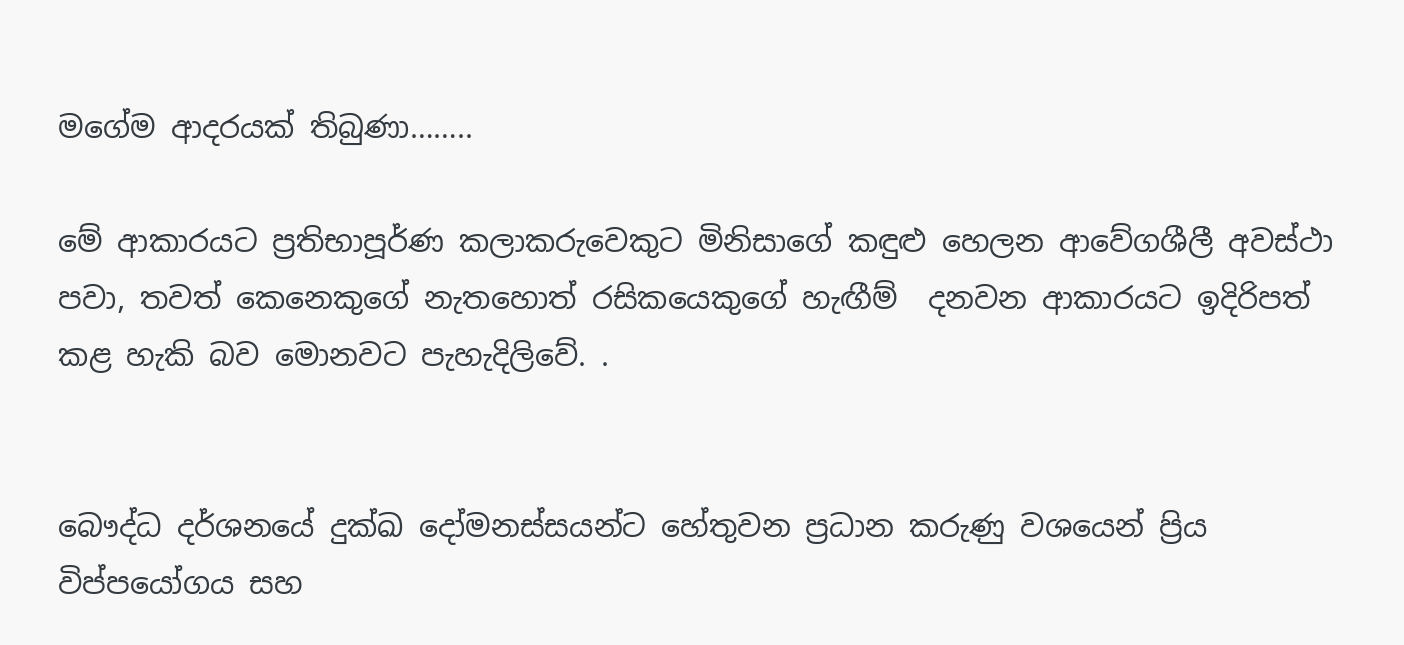මගේම ආදරයක් තිබුණා……..

මේ ආකාරයට ප්‍රතිභාපූර්ණ කලාකරුවෙකුට මිනිසාගේ කඳුළු හෙලන ආවේගශීලී අවස්ථා පවා, තවත් කෙනෙකුගේ නැතහොත් රසිකයෙකුගේ හැඟීම්  දනවන ආකාරයට ඉදිරිපත් කළ හැකි බව මොනවට පැහැදිලිවේ. .


බෞද්ධ දර්ශනයේ දුක්ඛ දෝමනස්සයන්ට හේතුවන ප්‍රධාන කරුණු වශයෙන් ප්‍රිය විප්පයෝගය සහ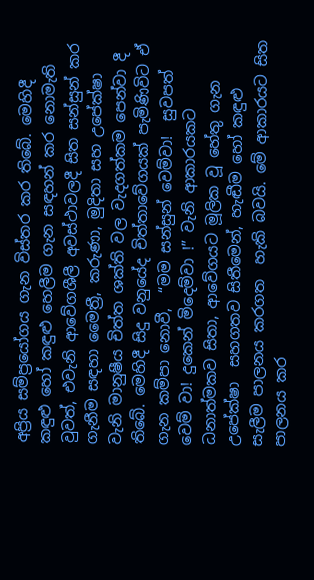අප්‍රිය සම්ප්‍රයෝගය ගැන විස්තර කර තිබේ. මෙහිදී කඳුළු හෝ කඳුළු හෙලීම ගැන සඳහන් කර නොමැති වුවත්, එවැනි ආවේගශීලී අවස්ථාවලදී සිත සන්සුන් කර ගැනීම සඳහා මෛත්‍රී, කරුණා, මුදිතා සහ උපේක්ෂා වැනි මානුෂීය චිත්ත ශක්ති වල වැදගත්කම පෙන්වා දී තිබේ. මෙහිදී සිදු වනුයේද චිත්තාවේගයක් පැමිණිවිට ඒ ගැන කම්පා නොවී,  “මම සන්සුන් වෙම්වා!  සුවපත් වෙම් වා! දුකෙන් මිදෙම්වා !” වැනි ආකාරයකට  ධනාත්මකව සිතා, ආවේගයට මූලික වූ හේතු ගැන උපේක්ෂා  සහගතව සිතීමෙන්, හැඬීම හෝ කඳුළු සැලීම පාලනය කරගත  හැකි බවයි. මේ ආකාරයට සිත පාලනය කර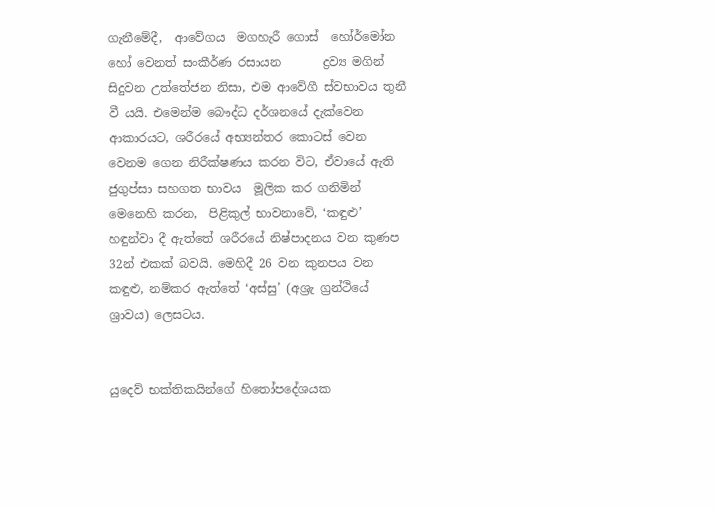ගැනීමේදී,  ආවේගය  මගහැරී ගොස්  හෝර්මෝන හෝ වෙනත් සංකීර්ණ රසායන       ද්‍රව්‍ය මගින් සිදුවන උත්තේජන නිසා, එම ආවේගී ස්වභාවය තුනී වී යයි. එමෙන්ම බෞද්ධ දර්ශනයේ දැක්වෙන ආකාරයට, ශරීරයේ අභ්‍යන්තර කොටස් වෙන වෙනම ගෙන නිරීක්ෂණය කරන විට, ඒවායේ ඇති ජුගුප්සා සහගත භාවය  මූලික කර ගනිමින් මෙනෙහි කරන,  පිළිකුල් භාවනාවේ, ‘කඳුළු’ හඳුන්වා දී ඇත්තේ ශරීරයේ නිෂ්පාදනය වන කුණප 32න් එකක් බවයි. මෙහිදී 26 වන කුනපය වන කඳුළු, නම්කර ඇත්තේ ‘අස්සු’ (අශ්‍රැ ග්‍රන්ථියේ ශ්‍රාවය) ලෙසටය.


යුදෙව් භක්තිකයින්ගේ හිතෝපදේශයක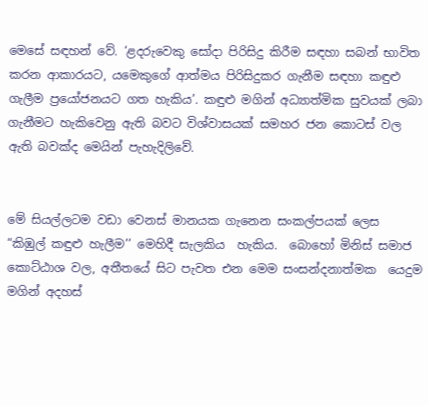මෙසේ සඳහන් වේ. ‘ළදරුවෙකු සෝදා පිරිසිදු කිරීම සඳහා සබන් භාවිත කරන ආකාරයට, යමෙකුගේ ආත්මය පිරිසිදුකර ගැනීම සඳහා කඳුළු ගැලීම ප්‍රයෝජනයට ගත හැකිය’. කඳුළු මගින් අධ්‍යාත්මික සුවයක් ලබා ගැනීමට හැකිවෙනු ඇති බවට විශ්වාසයක් සමහර ජන කොටස් වල ඇති බවක්ද මෙයින් පැහැදිලිවේ.


මේ සියල්ලටම වඩා වෙනස් මානයක ගැනෙන සංකල්පයක් ලෙස “කිඹුල් කඳුළු හැලීම’’ මෙහිදී සැලකිය  හැකිය.  බොහෝ මිනිස් සමාජ කොට්ඨාශ වල, අතීතයේ සිට පැවත එන මෙම සංසන්දනාත්මක  යෙදුම මගින් අදහස්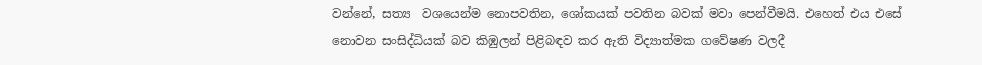වන්නේ, සත්‍ය  වශයෙන්ම නොපවතින, ශෝකයක් පවතින බවක් මවා පෙන්වීමයි. එහෙත් එය එසේ නොවන සංසිද්ධියක් බව කිඹුලන් පිළිබඳව කර ඇති විද්‍යාත්මක ගවේෂණ වලදී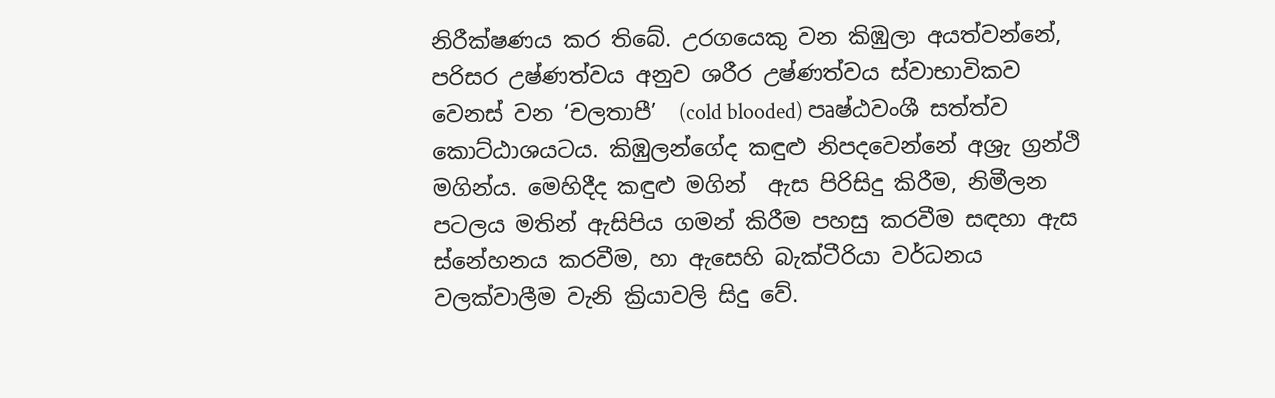නිරීක්ෂණය කර තිබේ. උරගයෙකු වන කිඹුලා අයත්වන්නේ, පරිසර උෂ්ණත්වය අනුව ශරීර උෂ්ණත්වය ස්වාභාවිකව වෙනස් වන ‘චලතාපී’  (cold blooded) පෘෂ්ඨවංශී සත්ත්ව කොට්ඨාශයටය. කිඹුලන්ගේද කඳුළු නිපදවෙන්නේ අශ්‍රැ ග්‍රන්ථි මගින්ය. මෙහිදීද කඳුළු මගින්  ඇස පිරිසිදු කිරීම, නිමීලන පටලය මතින් ඇසිපිය ගමන් කිරීම පහසු කරවීම සඳහා ඇස ස්නේහනය කරවීම, හා ඇසෙහි බැක්ටීරියා වර්ධනය වලක්වාලීම වැනි ක්‍රියාවලි සිදු වේ.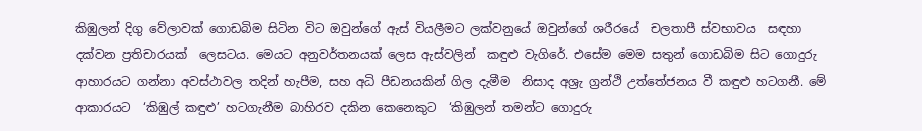කිඹුලන් දිගු වේලාවක් ගොඩබිම සිටින විට ඔවුන්ගේ ඇස් වියලීමට ලක්වනුයේ ඔවුන්ගේ ශරීරයේ  චලතාපී ස්වභාවය  සඳහා දක්වන ප්‍රතිචාරයක්  ලෙසටය. මෙයට අනුවර්තනයක් ලෙස ඇස්වලින්  කඳුළු වැගිරේ. එසේම මෙම සතුන් ගොඩබිම සිට ගොදුරු ආහාරයට ගන්නා අවස්ථාවල තදින් හැපීම, සහ අධි පීඩනයකින් ගිල දැමීම  නිසාද අශ්‍රැ ග්‍රන්ථි උත්තේජනය වී කඳුළු හටගනී. මේ ආකාරයට  ‘කිඹුල් කඳුළු’ හටගැනීම බාහිරව දකින කෙනෙකුට  ‘කිඹුලන් තමන්ට ගොදුරු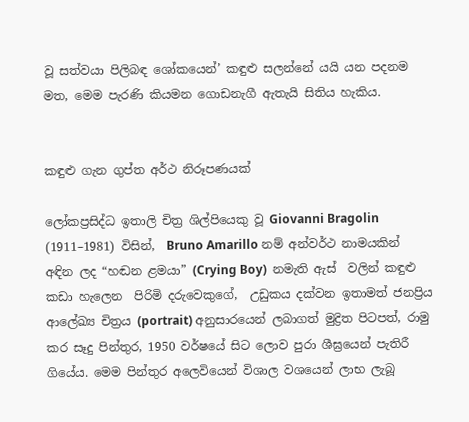වූ සත්වයා පිලිබඳ ශෝකයෙන්’ කඳුළු සලන්නේ යයි යන පදනම  මත, මෙම පැරණි කියමන ගොඩනැගී ඇතැයි සිතිය හැකිය.


කඳුළු ගැන ගුප්ත අර්ථ නිරූපණයක්

ලෝකප්‍රසිද්ධ ඉතාලි චිත්‍ර ශිල්පියෙකු වූ Giovanni Bragolin (1911–1981) විසින්,  Bruno Amarillo නම් අන්වර්ථ නාමයකින් අඳින ලද “හඬන ළමයා” (Crying Boy)  නමැති ඇස්  වලින් කඳුළු කඩා හැලෙන  පිරිමි දරුවෙකුගේ,  උඩුකය දක්වන ඉතාමත් ජනප්‍රිය ආලේඛ්‍ය චිත්‍රය (portrait) අනුසාරයෙන් ලබාගත් මුද්‍රිත පිටපත්, රාමු කර සෑදු පින්තුර, 1950 වර්ෂයේ සිට ලොව පුරා ශීඝ්‍රයෙන් පැතිරී ගියේය. මෙම පින්තුර අලෙවියෙන් විශාල වශයෙන් ලාභ ලැබූ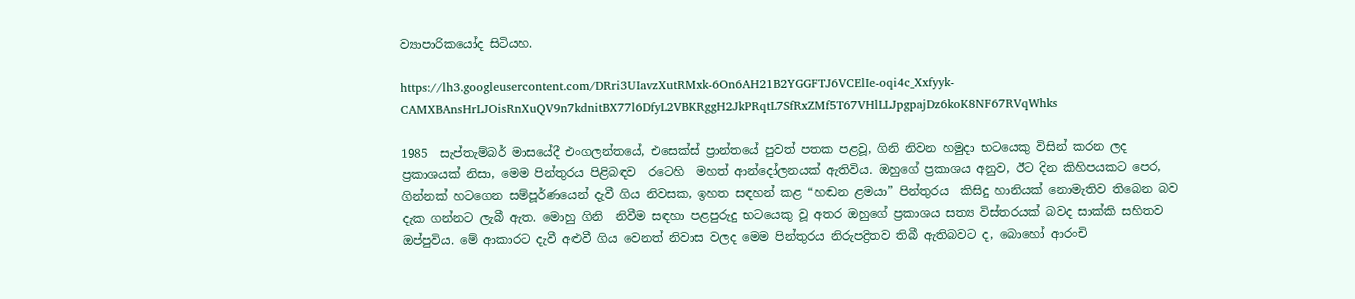ව්‍යාපාරිකයෝද සිටියහ.

https://lh3.googleusercontent.com/DRri3UIavzXutRMxk-6On6AH21B2YGGFTJ6VCElIe-oqi4c_Xxfyyk-CAMXBAnsHrLJOisRnXuQV9n7kdnitBX77l6DfyL2VBKRggH2JkPRqtL7SfRxZMf5T67VHlLLJpgpajDz6koK8NF67RVqWhks

1985  සැප්තැම්බර් මාසයේදී එංගලන්තයේ, එසෙක්ස් ප්‍රාන්තයේ පුවත් පතක පළවූ, ගිනි නිවන හමුදා භටයෙකු විසින් කරන ලද ප්‍රකාශයක් නිසා, මෙම පින්තුරය පිළිබඳව  රටෙහි  මහත් ආන්දෝලනයක් ඇතිවිය. ඔහුගේ ප්‍රකාශය අනුව, ඊට දින කිහිපයකට පෙර, ගින්නක් හටගෙන සම්පූර්ණයෙන් දැවී ගිය නිවසක, ඉහත සඳහන් කළ “හඬන ළමයා” පින්තුරය  කිසිදු හානියක් නොමැතිව තිබෙන බව දැක ගන්නට ලැබී ඇත. මොහු ගිනි  නිවීම සඳහා පළපුරුදු භටයෙකු වූ අතර ඔහුගේ ප්‍රකාශය සත්‍ය විස්තරයක් බවද සාක්කි සහිතව ඔප්පුවිය. මේ ආකාරට දැවී අළුවී ගිය වෙනත් නිවාස වලද මෙම පින්තුරය නිරුපද්‍රිතව තිබී ඇතිබවට ද, බොහෝ ආරංචි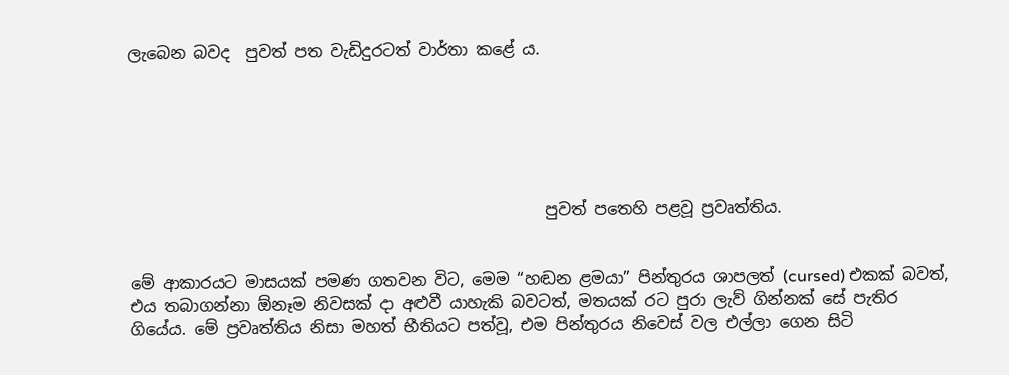ලැබෙන බවද  පුවත් පත වැඩිදුරටත් වාර්තා කළේ ය.






                                                    පුවත් පතෙහි පළවූ ප්‍රවෘත්තිය.


මේ ආකාරයට මාසයක් පමණ ගතවන විට, මෙම “හඬන ළමයා” පින්තුරය ශාපලත් (cursed) එකක් බවත්, එය තබාගන්නා ඕනෑම නිවසක් දා අළුවී යාහැකි බවටත්, මතයක් රට පුරා ලැව් ගින්නක් සේ පැතිර ගියේය. මේ ප්‍රවෘත්තිය නිසා මහත් භීතියට පත්වූ, එම පින්තුරය නිවෙස් වල එල්ලා ගෙන සිටි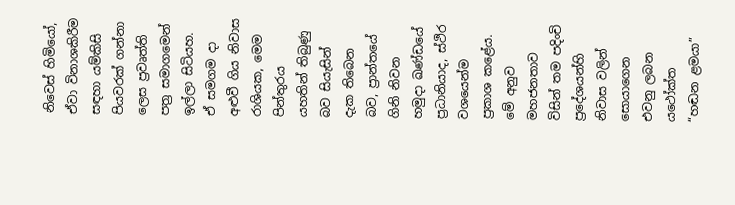නිවෙස් හිමියෝ, ඒවා විනාශකිරීම සඳහා යම්කිසි පියවරක් ගන්නා ලෙස ප්‍රවෘත්ති පත්‍ර සමාගමෙන් ඉල්ලා සිටියහ. ඒ සමගම දා අළුවී ගිය නිවාස රාශියක, මෙම පින්තුරය යහතින් තිබුණු බව සියැසින් දැක තිබෙන බව, ප්‍රාන්තයේ ගිනි නිවන හමුදා ඛණ්ඩයේ ප්‍රධානියාද, ස්ථිර වශයෙන්ම ප්‍රකාශ කළේය. මේ අනුව මහජනතාව විසින් තම පදිංචි   ප්‍රදේශයන්හි  නිවාස වලින්  සොයාගෙන  එවනු ලබන යථෝක්ත  “හඬන ළමයා”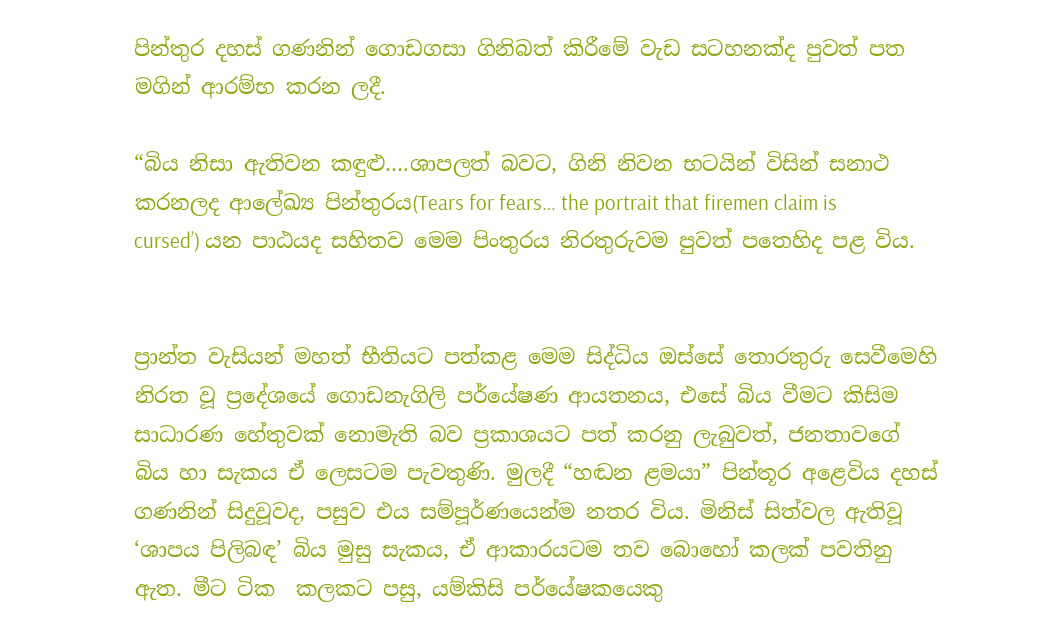පින්තුර දහස් ගණනින් ගොඩගසා ගිනිබත් කිරීමේ වැඩ සටහනක්ද පුවත් පත මගින් ආරම්භ කරන ලදී.

“බිය නිසා ඇතිවන කඳුළු….ශාපලත් බවට, ගිනි නිවන භටයින් විසින් සනාථ කරනලද ආලේඛ්‍ය පින්තුරය(Tears for fears… the portrait that firemen claim is cursed’) යන පාඨයද සහිතව මෙම පිංතුරය නිරතුරුවම පුවත් පතෙහිද පළ විය.


ප්‍රාන්ත වැසියන් මහත් භීතියට පත්කළ මෙම සිද්ධිය ඔස්සේ තොරතුරු සෙවීමෙහි නිරත වූ ප්‍රදේශයේ ගොඩනැගිලි පර්යේෂණ ආයතනය, එසේ බිය වීමට කිසිම සාධාරණ හේතුවක් නොමැති බව ප්‍රකාශයට පත් කරනු ලැබුවත්, ජනතාවගේ බිය හා සැකය ඒ ලෙසටම පැවතුණි. මුලදී “හඬන ළමයා” පින්තූර අළෙවිය දහස් ගණනින් සිදුවූවද, පසුව එය සම්පූර්ණයෙන්ම නතර විය. මිනිස් සිත්වල ඇතිවූ ‘ශාපය පිලිබඳ’ බිය මුසු සැකය, ඒ ආකාරයටම තව බොහෝ කලක් පවතිනු ඇත. මීට ටික  කලකට පසු, යම්කිසි පර්යේෂකයෙකු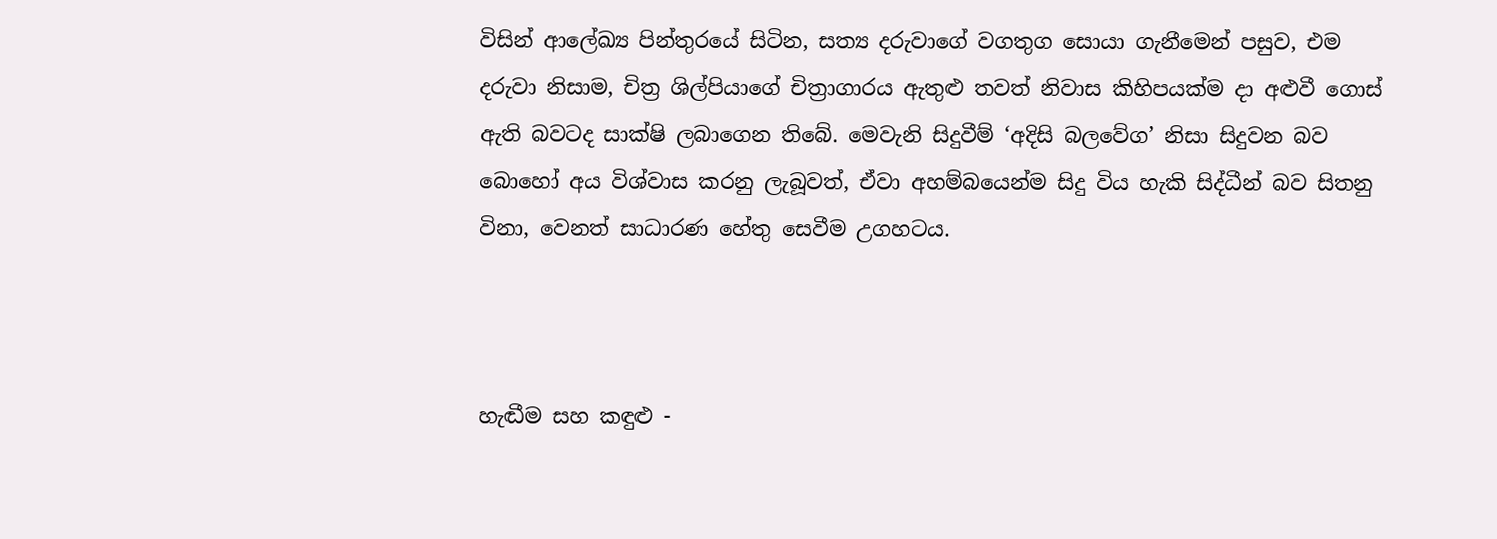විසින් ආලේඛ්‍ය පින්තුරයේ සිටින, සත්‍ය දරුවාගේ වගතුග සොයා ගැනීමෙන් පසුව, එම දරුවා නිසාම, චිත්‍ර ශිල්පියාගේ චිත්‍රාගාරය ඇතුළු තවත් නිවාස කිහිපයක්ම දා අළුවී ගොස් ඇති බවටද සාක්ෂි ලබාගෙන තිබේ. මෙවැනි සිදුවීම් ‘අදිසි බලවේග’ නිසා සිදුවන බව බොහෝ අය විශ්වාස කරනු ලැබූවත්, ඒවා අහම්බයෙන්ම සිදු විය හැකි සිද්ධීන් බව සිතනු විනා, වෙනත් සාධාරණ හේතු සෙවීම උගහටය.



හැඬීම සහ කඳුළු -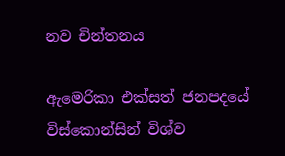නව චින්තනය

ඇමෙරිකා එක්සත් ජනපදයේ විස්කොන්සින් විශ්ව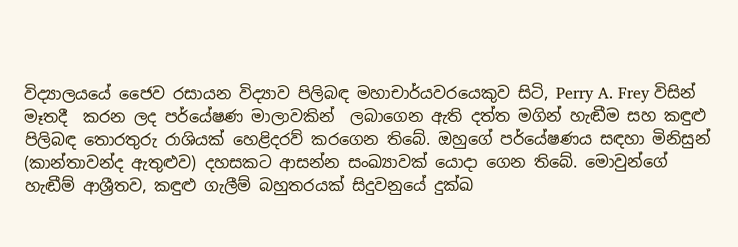විද්‍යාලයයේ ජෛව රසායන විද්‍යාව පිලිබඳ මහාචාර්යවරයෙකුව සිටි, Perry A. Frey විසින් මෑතදී  කරන ලද පර්යේෂණ මාලාවකින්  ලබාගෙන ඇති දත්ත මගින් හැඬීම සහ කඳුළු පිලිබඳ තොරතුරු රාශියක් හෙළිදරව් කරගෙන තිබේ. ඔහුගේ පර්යේෂණය සඳහා මිනිසුන් (කාන්තාවන්ද ඇතුළුව) දහසකට ආසන්න සංඛ්‍යාවක් යොදා ගෙන තිබේ. මොවුන්ගේ  හැඬීම් ආශ්‍රීතව, කඳුළු ගැලීම් බහුතරයක් සිදුවනුයේ දුක්ඛ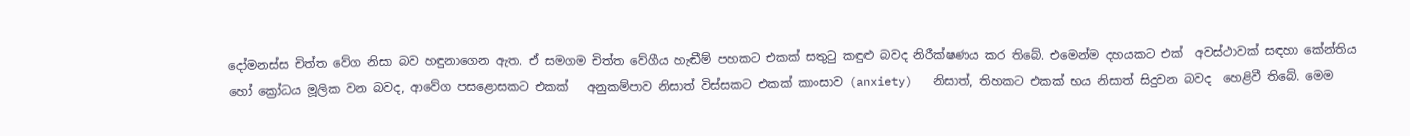දෝමනස්ස චිත්ත වේග නිසා බව හඳුනාගෙන ඇත. ඒ සමගම චිත්ත වේගීය හැඬීම් පහකට එකක් සතුටු කඳුළු බවද නිරීක්ෂණය කර තිබේ. එමෙන්ම දහයකට එක්  අවස්ථාවක් සඳහා කේන්තිය හෝ ක්‍රෝධය මූලික වන බවද, ආවේග පසළොසකට එකක්   අනුකම්පාව නිසාත් විස්සකට එකක් කාංසාව (anxiety)   නිසාත්, තිහකට එකක් භය නිසාත් සිදුවන බවද  හෙළිවී තිබේ. මෙම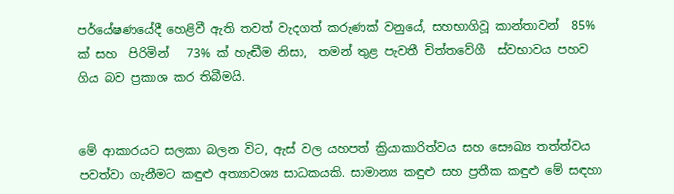පර්යේෂණයේදී හෙළිවී ඇති තවත් වැදගත් කරුණක් වනුයේ, සහභාගිවූ කාන්තාවන්  85% ක් සහ  පිරිමින්   73% ක් හැඬීම නිසා,  තමන් තුළ පැවතී චිත්තවේගී  ස්වභාවය පහව ගිය බව ප්‍රකාශ කර තිබීමයි.


මේ ආකාරයට සලකා බලන විට, ඇස් වල යහපත් ක්‍රියාකාරිත්වය සහ සෞඛ්‍ය තත්ත්වය පවත්වා ගැනීමට කඳුළු අත්‍යාවශ්‍ය සාධකයකි. සාමාන්‍ය කඳුළු සහ ප්‍රතීක කඳුළු මේ සඳහා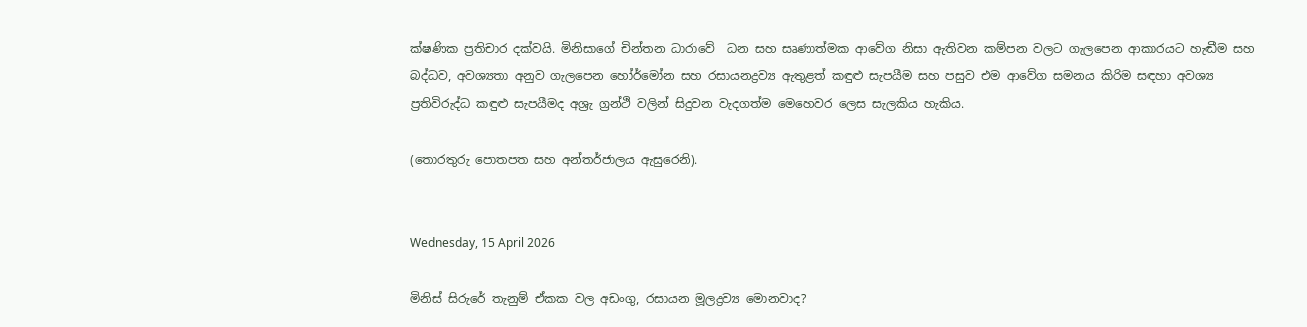ක්ෂණික ප්‍රතිචාර දක්වයි. මිනිසාගේ චින්තන ධාරාවේ  ධන සහ සෘණාත්මක ආවේග නිසා ඇතිවන කම්පන වලට ගැලපෙන ආකාරයට හැඬීම සහ බද්ධව, අවශ්‍යතා අනුව ගැලපෙන හෝර්මෝන සහ රසායනද්‍රව්‍ය ඇතුළත් කඳුළු සැපයීම සහ පසුව එම ආවේග සමනය කිරිම සඳහා අවශ්‍ය ප්‍රතිවිරුද්ධ කඳුළු සැපයීමද අශ්‍රැ ග්‍රන්ථි වලින් සිදුවන වැදගත්ම මෙහෙවර ලෙස සැලකිය හැකිය.

(තොරතුරු පොතපත සහ අන්තර්ජාලය ඇසුරෙනි).


Wednesday, 15 April 2026

මිනිස් සිරුරේ තැනුම් ඒකක වල අඩංගු, රසායන මූලද්‍රව්‍ය මොනවාද?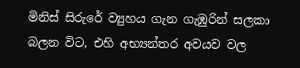මිනිස් සිරුරේ ව්‍යුහය ගැන ගැඹුරින් සලකා  බලන විට, එහි අභ්‍යන්තර අවයව වල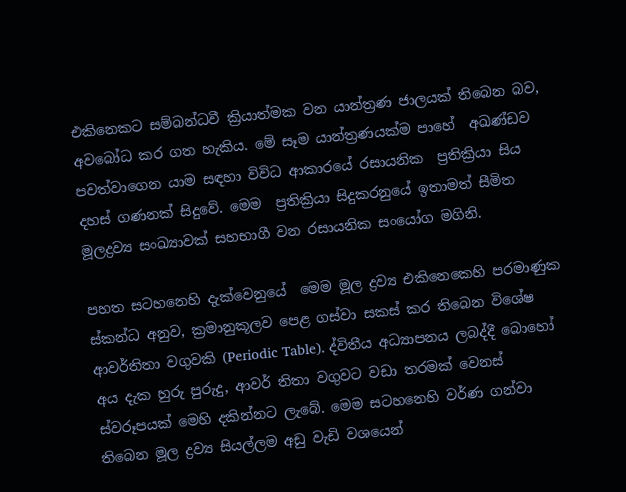එකිනෙකට සම්බන්ධවී ක්‍රියාත්මක වන යාන්ත්‍රණ ජාලයක් තිබෙන බව, අවබෝධ කර ගත හැකිය. මේ සෑම යාන්ත්‍රණයක්ම පාහේ  අඛණ්ඩව පවත්වාගෙන යාම සඳහා විවිධ ආකාරයේ රසායනික  ප්‍රතික්‍රියා සිය දහස් ගණනක් සිදුවේ. මෙම  ප්‍රතික්‍රියා සිදුකරනුයේ ඉතාමත් සීමිත මූලද්‍රව්‍ය සංඛ්‍යාවක් සහභාගී වන රසායනික සංයෝග මගිනි.

පහත සටහනෙහි දැක්වෙනුයේ  මෙම මූල ද්‍රව්‍ය එකිනෙකෙහි පරමාණුක ස්කන්ධ අනුව, ක්‍රමානුකූලව පෙළ ගස්වා සකස් කර තිබෙන විශේෂ ආවර්තිතා වගුවකි (Periodic Table). ද්විතීය අධ්‍යාපනය ලබද්දී බොහෝ අය දැක හුරු පුරුදු, ආවර් තිතා වගුවට වඩා තරමක් වෙනස් ස්වරූපයක් මෙහි දකින්නට ලැබේ. මෙම සටහනෙහි වර්ණ ගන්වා තිබෙන මූල ද්‍රව්‍ය සියල්ලම අඩු වැඩි වශයෙන්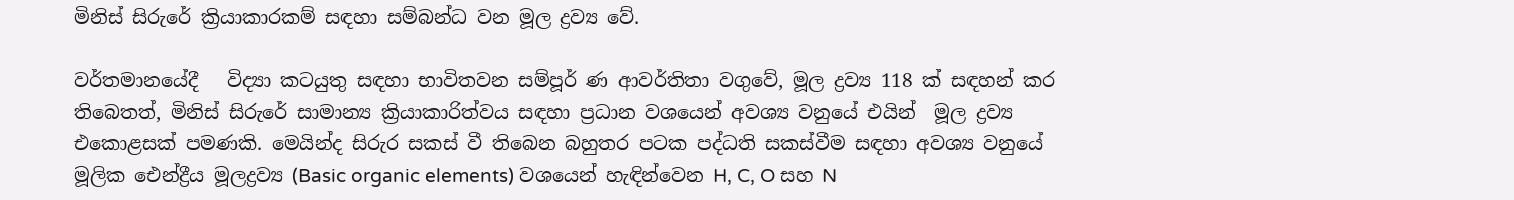මිනිස් සිරුරේ ක්‍රියාකාරකම් සඳහා සම්බන්ධ වන මූල ද්‍රව්‍ය වේ.

වර්තමානයේදී   විද්‍යා කටයුතු සඳහා භාවිතවන සම්පූර් ණ ආවර්තිතා වගුවේ, මූල ද්‍රව්‍ය 118 ක් සඳහන් කර තිබෙතත්, මිනිස් සිරුරේ සාමාන්‍ය ක්‍රියාකාරිත්වය සඳහා ප්‍රධාන වශයෙන් අවශ්‍ය වනුයේ එයින්  මූල ද්‍රව්‍ය එකොළසක් පමණකි. මෙයින්ද සිරුර සකස් වී තිබෙන බහුතර පටක පද්ධති සකස්වීම සඳහා අවශ්‍ය වනුයේ මූලික ඓන්ද්‍රීය මූලද්‍රව්‍ය (Basic organic elements) වශයෙන් හැඳින්වෙන H, C, O සහ N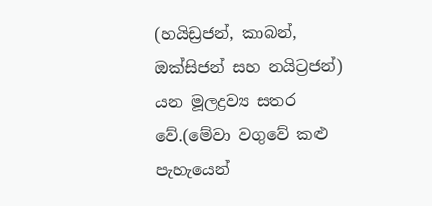(හයිඩ්‍රජන්, කාබන්, ඔක්සිජන් සහ නයිට්‍රජන්) යන මූලද්‍රව්‍ය සතර වේ.(මේවා වගුවේ කළු පැහැයෙන්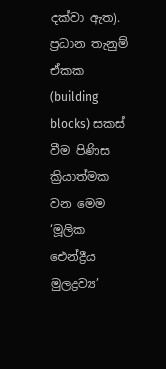දක්වා ඇත).   ප්‍රධාන තැනුම් ඒකක (building blocks) සකස් වීම පිණිස ක්‍රියාත්මක වන මෙම ‘මූලික ඓන්ද්‍රීය මුලද්‍රව්‍ය’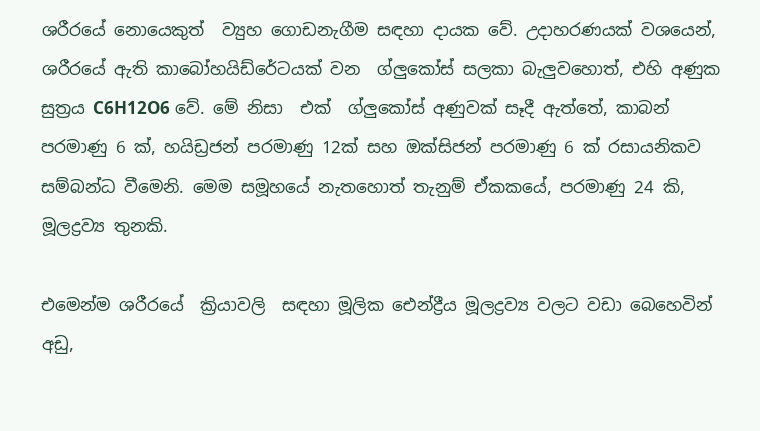ශරීරයේ නොයෙකුත්  ව්‍යුහ ගොඩනැගීම සඳහා දායක වේ. උදාහරණයක් වශයෙන්, ශරීරයේ ඇති කාබෝහයිඩ්රේටයක් වන  ග්ලුකෝස් සලකා බැලුවහොත්, එහි අණුක සුත්‍රය C6H12O6 වේ. මේ නිසා  එක්  ග්ලුකෝස් අණුවක් සෑදී ඇත්තේ, කාබන් පරමාණු 6 ක්, හයිඩ්‍රජන් පරමාණු 12ක් සහ ඔක්සිජන් පරමාණු 6 ක් රසායනිකව  සම්බන්ධ වීමෙනි. මෙම සමූහයේ නැතහොත් තැනුම් ඒකකයේ, පරමාණු 24 කි, මූලද්‍රව්‍ය තුනකි.

එමෙන්ම ශරීරයේ  ක්‍රියාවලි  සඳහා මූලික ඓන්ද්‍රීය මූලද්‍රව්‍ය වලට වඩා බෙහෙවින් අඩු,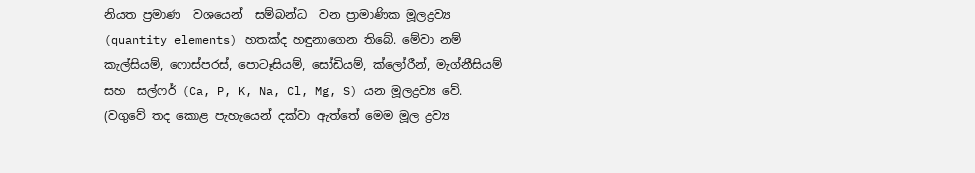නියත ප්‍රමාණ  වශයෙන්  සම්බන්ධ  වන ප්‍රාමාණික මූලද්‍රව්‍ය (quantity elements) හතක්ද හඳුනාගෙන තිබේ. මේවා නම් කැල්සියම්, ෆොස්පරස්, පොටෑසියම්, සෝඩියම්, ක්ලෝරීන්, මැග්නීසියම් සහ  සල්ෆර් (Ca, P, K, Na, Cl, Mg, S) යන මූලද්‍රව්‍ය වේ.     (වගුවේ තද කොළ පැහැයෙන් දක්වා ඇත්තේ මෙම මූල ද්‍රව්‍ය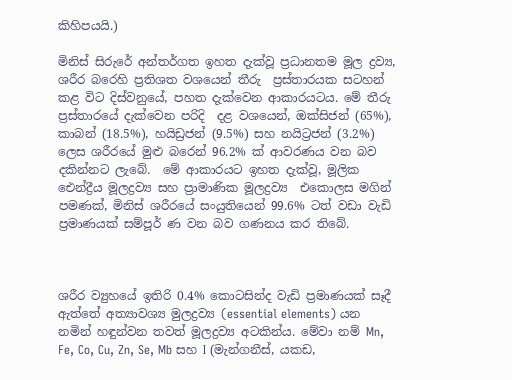කිහිපයයි.)

මිනිස් සිරුරේ අන්තර්ගත ඉහත දැක්වූ ප්‍රධානතම මූල ද්‍රව්‍ය, ශරීර බරෙහි ප්‍රතිශත වශයෙන් තීරු  ප්‍රස්තාරයක සටහන් කළ විට දිස්වනුයේ, පහත දැක්වෙන ආකාරයටය. මේ තීරු ප්‍රස්තාරයේ දැක්වෙන පරිදි  දළ වශයෙන්, ඔක්සිජන් (65%), කාබන් (18.5%), හයිඩ්‍රජන් (9.5%) සහ නයිට්‍රජන් (3.2%) ලෙස ශරීරයේ මුළු බරෙන් 96.2% ක් ආවරණය වන බව දකින්නට ලැබේ.  මේ ආකාරයට ඉහත දැක්වූ, මූලික ඓන්ද්‍රීය මූලද්‍රව්‍ය සහ ප්‍රාමාණික මූලද්‍රව්‍ය  එකොලස මගින් පමණක්, මිනිස් ශරීරයේ සංයුතියෙන් 99.6% ටත් වඩා වැඩි ප්‍රමාණයක් සම්පූර් ණ වන බව ගණනය කර තිබේ.



ශරීර ව්‍යුහයේ ඉතිරි 0.4% කොටසින්ද වැඩි ප්‍රමාණයක් සෑදී ඇත්තේ අත්‍යාවශ්‍ය මුලද්‍රව්‍ය (essential elements) යන නමින් හඳුන්වන තවත් මූලද්‍රව්‍ය අටකින්ය. මේවා නම් Mn, Fe, Co, Cu, Zn, Se, Mb සහ I (මැන්ගනීස්, යකඩ,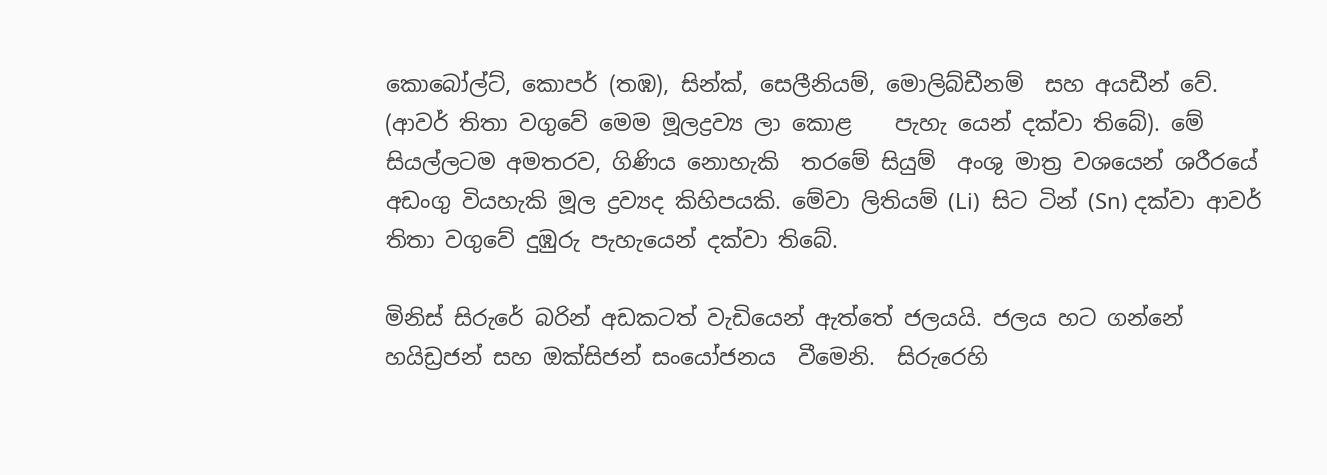කොබෝල්ට්, කොපර් (තඹ), සින්ක්, සෙලීනියම්, මොලිබ්ඩීනම්  සහ අයඩීන් වේ. (ආවර් තිතා වගුවේ මෙම මූලද්‍රව්‍ය ලා කොළ    පැහැ යෙන් දක්වා තිබේ). මේ සියල්ලටම අමතරව, ගිණිය නොහැකි  තරමේ සියුම්  අංශු මාත්‍ර වශයෙන් ශරීරයේ අඩංගු වියහැකි මූල ද්‍රව්‍යද කිහිපයකි. මේවා ලිතියම් (Li)  සිට ටින් (Sn) දක්වා ආවර් තිතා වගුවේ දුඹුරු පැහැයෙන් දක්වා තිබේ.

මිනිස් සිරුරේ බරින් අඩකටත් වැඩියෙන් ඇත්තේ ජලයයි. ජලය හට ගන්නේ හයිඩ්‍රජන් සහ ඔක්සිජන් සංයෝජනය  වීමෙනි.  සිරුරෙහි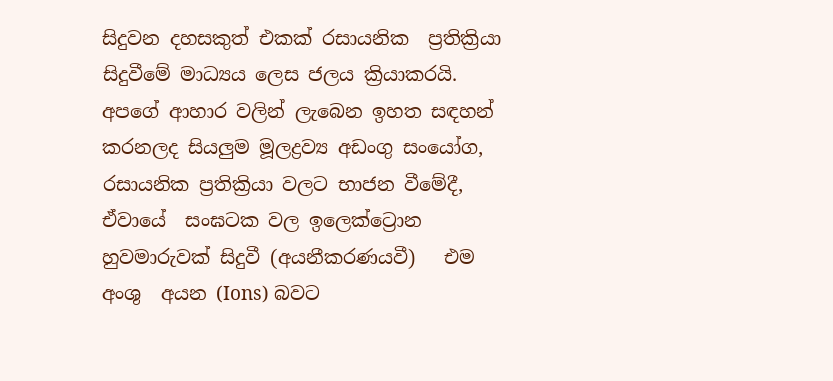සිදුවන දහසකුත් එකක් රසායනික  ප්‍රතික්‍රියා සිදුවීමේ මාධ්‍යය ලෙස ජලය ක්‍රියාකරයි. අපගේ ආහාර වලින් ලැබෙන ඉහත සඳහන් කරනලද සියලුම මූලද්‍රව්‍ය අඩංගු සංයෝග, රසායනික ප්‍රතික්‍රියා වලට භාජන වීමේදී, ඒවායේ  සංඝටක වල ඉලෙක්ට්‍රොන හුවමාරුවක් සිදුවී (අයනීකරණයවී)   එම අංශු  අයන (Ions) බවට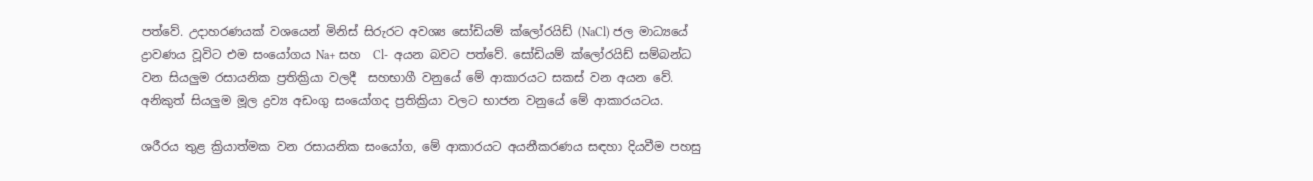පත්වේ. උදාහරණයක් වශයෙන් මිනිස් සිරුරට අවශ්‍ය සෝඩියම් ක්ලෝරයිඩ් (NaCl) ජල මාධ්‍යයේ ද්‍රාවණය වූවිට එම සංයෝගය Na+ සහ  Cl-  අයන බවට පත්වේ. සෝඩියම් ක්ලෝරයිඩ් සම්බන්ධ වන සියලුම රසායනික ප්‍රතික්‍රියා වලදී  සහභාගී වනුයේ මේ ආකාරයට සකස් වන අයන වේ. අනිකුත් සියලුම මූල ද්‍රව්‍ය අඩංගු සංයෝගද ප්‍රතික්‍රියා වලට භාජන වනුයේ මේ ආකාරයටය.

ශරීරය තුළ ක්‍රියාත්මක වන රසායනික සංයෝග, මේ ආකාරයට අයනීකරණය සඳහා දියවීම පහසු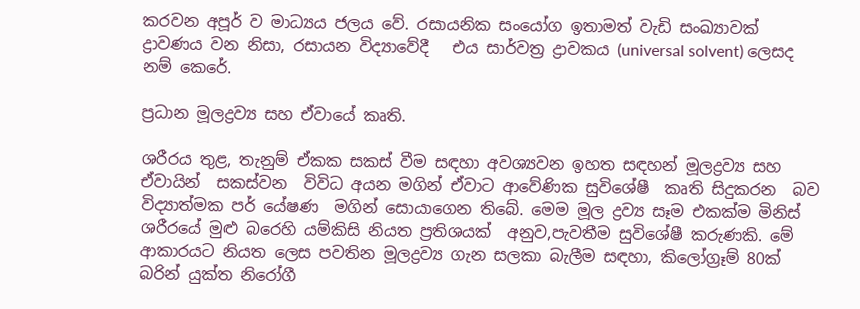කරවන අපූර් ව මාධ්‍යය ජලය වේ. රසායනික සංයෝග ඉතාමත් වැඩි සංඛ්‍යාවක් ද්‍රාවණය වන නිසා, රසායන විද්‍යාවේදී   එය සාර්වත්‍ර ද්‍රාවකය (universal solvent) ලෙසද නම් කෙරේ.

ප්‍රධාන මූලද්‍රව්‍ය සහ ඒවායේ කෘති.

ශරීරය තුළ, තැනුම් ඒකක සකස් වීම සඳහා අවශ්‍යවන ඉහත සඳහන් මූලද්‍රව්‍ය සහ ඒවායින්  සකස්වන  විවිධ අයන මගින් ඒවාට ආවේණික සුවිශේෂී  කෘති සිදුකරන  බව විද්‍යාත්මක පර් යේෂණ  මගින් සොයාගෙන තිබේ. මෙම මූල ද්‍රව්‍ය සෑම එකක්ම මිනිස් ශරීරයේ මුළු බරෙහි යම්කිසි නියත ප්‍රතිශයක්  අනුව,පැවතීම සුවිශේෂී කරුණකි. මේ ආකාරයට නියත ලෙස පවතින මූලද්‍රව්‍ය ගැන සලකා බැලීම සඳහා, කිලෝග්‍රෑම් 80ක් බරින් යුක්ත නිරෝගී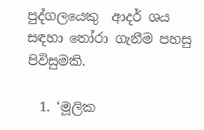පුද්ගලයෙකු  ආදර් ශය සඳහා තෝරා ගැනීම පහසු පිවිසුමකි.

  1. ‘මූලික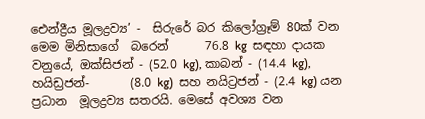ඓන්ද්‍රීය මූලද්‍රව්‍ය’ -  සිරුරේ බර කිලෝග්‍රෑම් 80ක් වන මෙම මිනිසාගේ  බරෙන්      76.8 kg  සඳහා දායක වනුයේ, ඔක්සිජන් - (52.0 kg), කාබන් - (14.4 kg), හයිඩ්‍රජන්-       (8.0 kg)  සහ නයිට්‍රජන් - (2.4 kg) යන ප්‍රධාන  මූලද්‍රව්‍ය සතරයි. මෙසේ අවශ්‍ය වන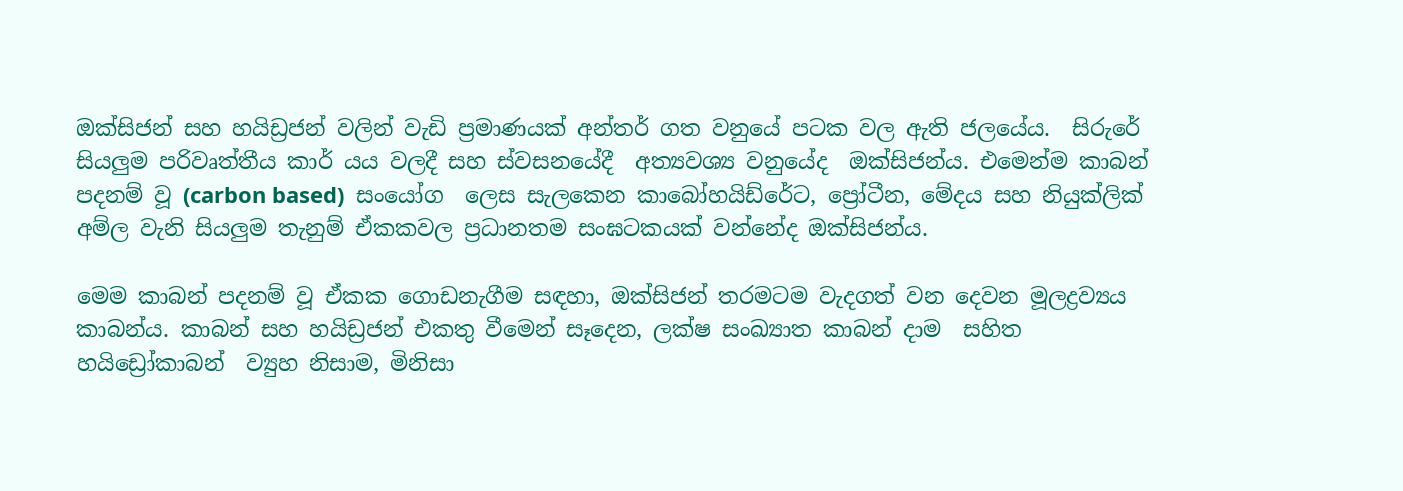ඔක්සිජන් සහ හයිඩ්‍රජන් වලින් වැඩි ප්‍රමාණයක් අන්තර් ගත වනුයේ පටක වල ඇති ජලයේය.  සිරුරේ සියලුම පරිවෘත්තීය කාර් යය වලදී සහ ස්වසනයේදී  අත්‍යවශ්‍ය වනුයේද  ඔක්සිජන්ය. එමෙන්ම කාබන් පදනම් වූ (carbon based)  සංයෝග  ලෙස සැලකෙන කාබෝහයිඩ්රේට, ප්‍රෝටීන, මේදය සහ නියුක්ලික් අම්ල වැනි සියලුම තැනුම් ඒකකවල ප්‍රධානතම සංඝටකයක් වන්නේද ඔක්සිජන්ය.

මෙම කාබන් පදනම් වූ ඒකක ගොඩනැගීම සඳහා, ඔක්සිජන් තරමටම වැදගත් වන දෙවන මූලද්‍රව්‍යය කාබන්ය. කාබන් සහ හයිඩ්‍රජන් එකතු වීමෙන් සෑදෙන, ලක්ෂ සංඛ්‍යාත කාබන් දාම  සහිත හයිඩ්‍රෝකාබන්  ව්‍යුහ නිසාම, මිනිසා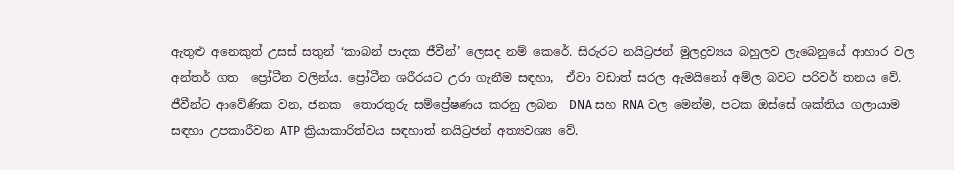ඇතුළු අනෙකුත් උසස් සතුන් ‘කාබන් පාදක ජීවීන්’ ලෙසද නම් කෙරේ. සිරුරට නයිට්‍රජන් මුලද්‍රව්‍යය බහුලව ලැබෙනුයේ ආහාර වල අන්තර් ගත  ප්‍රෝටීන වලින්ය. ප්‍රෝටීන ශරීරයට උරා ගැනීම සඳහා,  ඒවා වඩාත් සරල ඇමයිනෝ අම්ල බවට පරිවර් තනය වේ. ජීවීන්ට ආවේණික වන, ජනක  තොරතුරු සම්ප්‍රේෂණය කරනු ලබන  DNA සහ RNA වල මෙන්ම, පටක ඔස්සේ ශක්තිය ගලායාම සඳහා උපකාරීවන ATP ක්‍රියාකාරිත්වය සඳහාත් නයිට්‍රජන් අත්‍යවශ්‍ය වේ.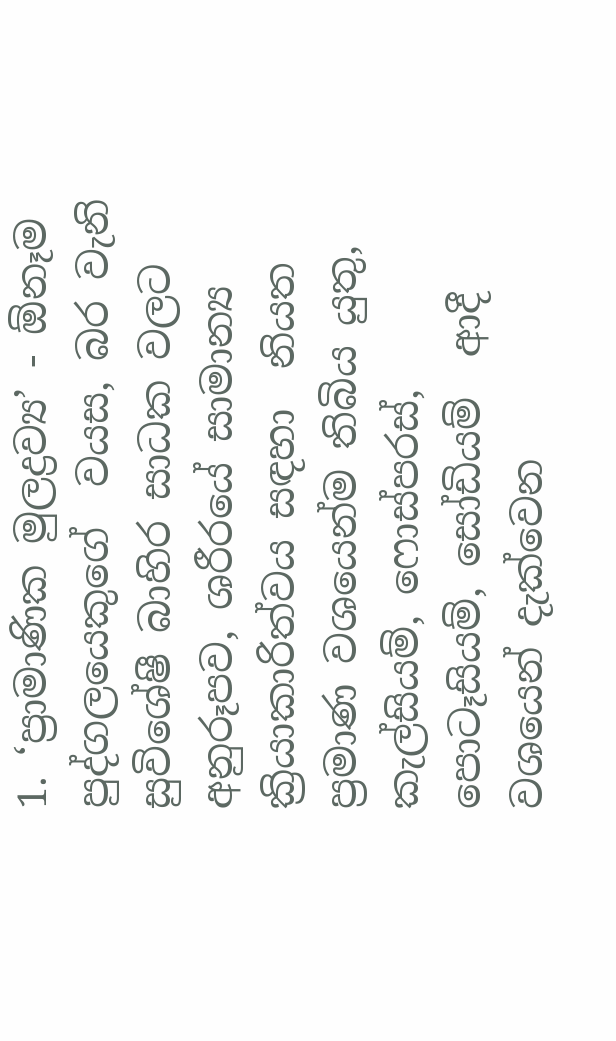1. ‘ප්‍රාමාණික මුලද්‍රව්‍ය’ - ඕනෑම පුද්ගලයෙකුගේ  වයස, බර වැනි සුවිශේෂී බාහිර සාධක වලට අනුරූපව, ශරීරයේ සාමාන්‍ය ක්‍රියාකාරිත්වය සඳහා  නියත ප්‍රමාණ වශයෙන්ම තිබිය යුතු, කැල්සියම්, ෆොස්පරස්, පොටෑසියම්, සෝඩියම්  ආදී වශයෙන් දැක්වෙන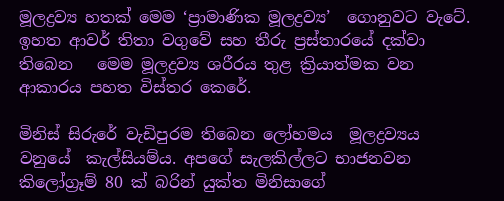මූලද්‍රව්‍ය හතක් මෙම ‘ප්‍රාමාණික මූලද්‍රව්‍ය’  ගොනුවට වැටේ. ඉහත ආවර් තිතා වගුවේ සහ තීරු ප්‍රස්තාරයේ දක්වා තිබෙන   මෙම මූලද්‍රව්‍ය ශරීරය තුළ ක්‍රියාත්මක වන ආකාරය පහත විස්තර කෙරේ.

මිනිස් සිරුරේ වැඩිපුරම තිබෙන ලෝහමය  මූලද්‍රව්‍යය  වනුයේ  කැල්සියම්ය. අපගේ සැලකිල්ලට භාජනවන කිලෝග්‍රෑම් 80 ක් බරින් යුක්ත මිනිසාගේ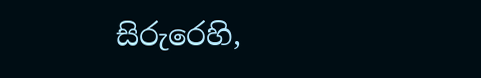සිරුරෙහි,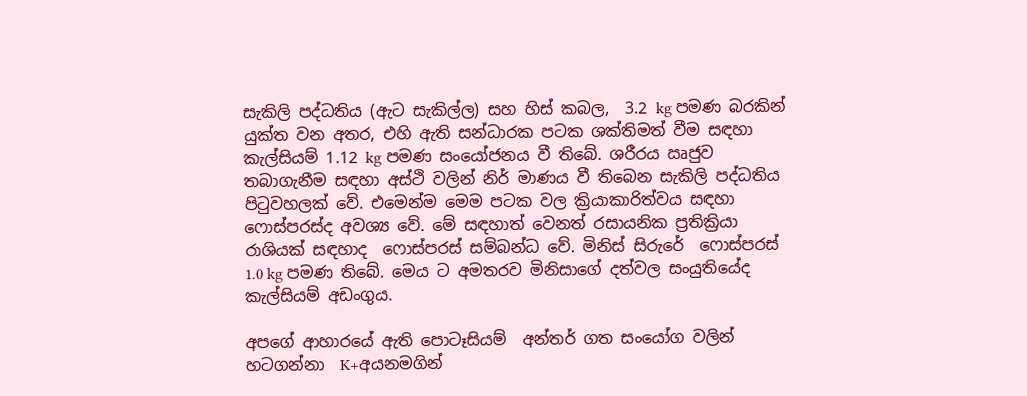සැකිලි පද්ධතිය (ඇට සැකිල්ල) සහ හිස් කබල,  3.2 kg පමණ බරකින් යුක්ත වන අතර, එහි ඇති සන්ධාරක පටක ශක්තිමත් වීම සඳහා  කැල්සියම් 1.12 kg පමණ සංයෝජනය වී තිබේ. ශරීරය ඍජුව තබාගැනීම සඳහා අස්ථි වලින් නිර් මාණය වී තිබෙන සැකිලි පද්ධතිය පිටුවහලක් වේ. එමෙන්ම මෙම පටක වල ක්‍රියාකාරිත්වය සඳහා ෆොස්පරස්ද අවශ්‍ය වේ. මේ සඳහාත් වෙනත් රසායනික ප්‍රතික්‍රියා රාශියක් සඳහාද  ෆොස්පරස් සම්බන්ධ වේ. මිනිස් සිරුරේ  ෆොස්පරස් 1.0 kg පමණ තිබේ. මෙය ට අමතරව මිනිසාගේ දත්වල සංයුතියේද කැල්සියම් අඩංගුය.

අපගේ ආහාරයේ ඇති පොටෑසියම්  අන්තර් ගත සංයෝග වලින් හටගන්නා  K+අයනමගින්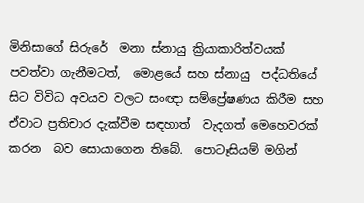මිනිසාගේ සිරුරේ  මනා ස්නායු ක්‍රියාකාරිත්වයක්  පවත්වා ගැනීමටත්,  මොළයේ සහ ස්නායු  පද්ධතියේ සිට විවිධ අවයව වලට සංඥා සම්ප්‍රේෂණය කිරීම සහ ඒවාට ප්‍රතිචාර දැක්වීම සඳහාත්  වැදගත් මෙහෙවරක් කරන  බව සොයාගෙන තිබේ.  පොටෑසියම් මගින්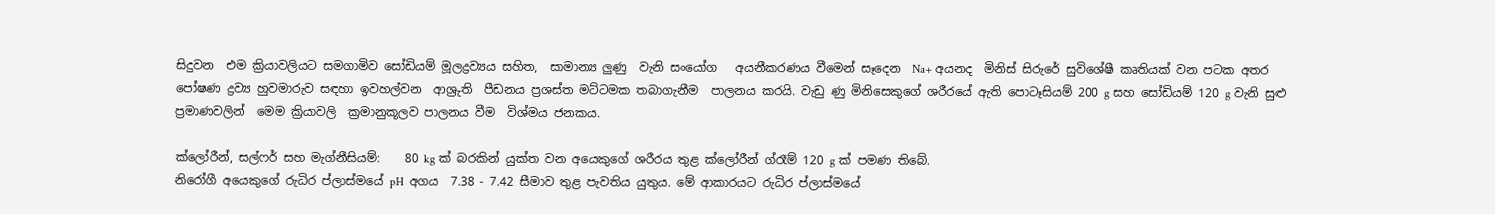සිදුවන  එම ක්‍රියාවලියට සමගාමිව සෝඩියම් මූලද්‍රව්‍යය සහිත,  සාමාන්‍ය ලුණු  වැනි සංයෝග   අයනීකරණය වීමෙන් සෑදෙන  Na+ අයනද  මිනිස් සිරුරේ සුවිශේෂී කෘතියක් වන පටක අතර පෝෂණ ද්‍රව්‍ය හුවමාරුව සඳහා ඉවහල්වන  ආශ්‍රුති  පීඩනය ප්‍රශස්ත මට්ටමක තබාගැනීම  පාලනය කරයි. වැඩු ණු මිනිසෙකුගේ ශරීරයේ ඇති පොටෑසියම් 200 g සහ සෝඩියම් 120 g වැනි සුළු ප්‍රමාණවලින්  මෙම ක්‍රියාවලි  ක්‍රමානුකූලව පාලනය වීම  විශ්මය ජනකය.

ක්ලෝරීන්, සල්ෆර් සහ මැග්නීසියම්:    80 kg ක් බරකින් යුක්ත වන අයෙකුගේ ශරීරය තුළ ක්ලෝරීන් ග්රෑම් 120 g ක් පමණ තිබේ.                                                                                                                               නිරෝගී අයෙකුගේ රුධිර ප්ලාස්මයේ pH  අගය  7.38 - 7.42 සීමාව තුළ පැවතිය යුතුය. මේ ආකාරයට රුධිර ප්ලාස්මයේ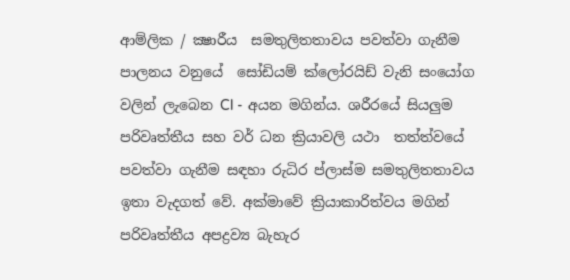ආම්ලික / ක්‍ෂාරීය  සමතුලිතතාවය පවත්වා ගැනීම පාලනය වනුයේ  සෝඩියම් ක්ලෝරයිඩ් වැනි සංයෝග වලින් ලැබෙන Cl - අයන මගින්ය. ශරීරයේ සියලුම පරිවෘත්තීය සහ වර් ධන ක්‍රියාවලි යථා  තත්ත්වයේ පවත්වා ගැනීම සඳහා රුධිර ප්ලාස්ම සමතුලිතතාවය ඉතා වැදගත් වේ. අක්මාවේ ක්‍රියාකාරිත්වය මගින් පරිවෘත්තීය අපද්‍රව්‍ය බැහැර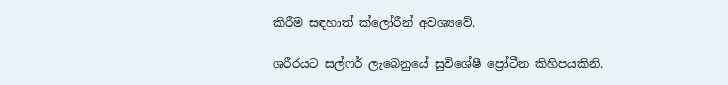කිරීම සඳහාත් ක්ලෝරීන් අවශ්‍යවේ.

ශරීරයට සල්ෆර් ලැබෙනුයේ සුවිශේෂී ප්‍රෝටීන කිහිපයකිනි.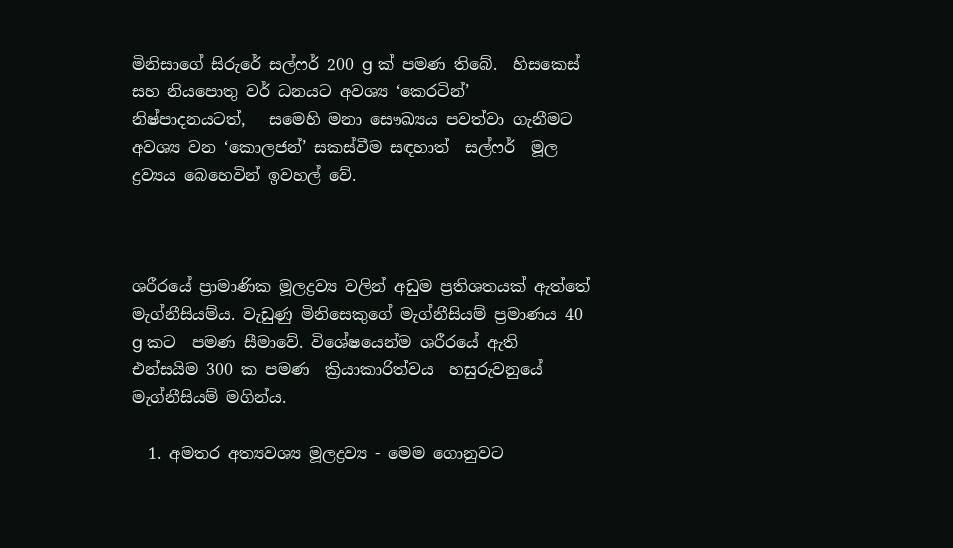මිනිසාගේ සිරුරේ සල්ෆර් 200 g ක් පමණ තිබේ.  හිසකෙස් සහ නියපොතු වර් ධනයට අවශ්‍ය ‘කෙරටින්’ නිෂ්පාදනයටත්,   සමෙහි මනා සෞඛ්‍යය පවත්වා ගැනීමට   අවශ්‍ය වන ‘කොලජන්’ සකස්වීම සඳහාත්  සල්ෆර්  මූල ද්‍රව්‍යය බෙහෙවින් ඉවහල් වේ.



ශරීරයේ ප්‍රාමාණික මූලද්‍රව්‍ය වලින් අඩුම ප්‍රතිශතයක් ඇත්තේ මැග්නීසියම්ය. වැඩුණු මිනිසෙකුගේ මැග්නීසියම් ප්‍රමාණය 40 g කට  පමණ සීමාවේ. විශේෂයෙන්ම ශරීරයේ ඇති එන්සයිම 300 ක පමණ  ක්‍රියාකාරිත්වය  හසුරුවනුයේ මැග්නීසියම් මගින්ය.

  1. අමතර අත්‍යවශ්‍ය මූලද්‍රව්‍ය - මෙම ගොනුවට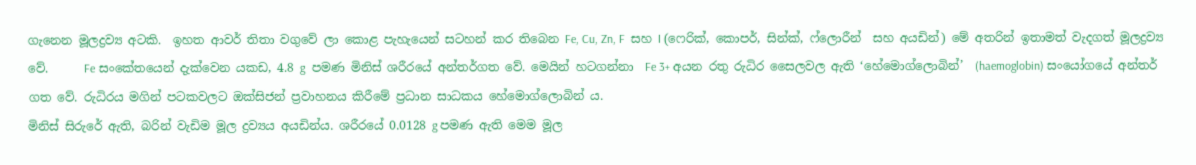ගැනෙන මූලද්‍රව්‍ය අටකි.  ඉහත ආවර් තිතා වගුවේ ලා කොළ පැහැයෙන් සටහන් කර තිබෙන Fe, Cu, Zn, F  සහ I (ෆෙරික්, කොපර්, සින්ක්, ෆ්ලොරීන්  සහ අයඩින්) මේ අතරින් ඉතාමත් වැදගත් මූලද්‍රව්‍ය වේ.      Fe සංකේතයෙන් දැක්වෙන යකඩ, 4.8 g  පමණ මිනිස් ශරීරයේ අන්තර්ගත වේ. මෙයින් හටගන්නා  Fe 3+ අයන රතු රුධිර සෛලවල ඇති ‘හේමොග්ලොබින්’  (haemoglobin) සංයෝගයේ අන්තර් ගත වේ. රුධිරය මගින් පටකවලට ඔක්සිජන් ප්‍රවාහනය කිරීමේ ප්‍රධාන සාධකය හේමොග්ලොබින් ය.                                                                                                මිනිස් සිරුරේ ඇති, බරින් වැඩිම මූල ද්‍රව්‍යය අයඩින්ය. ශරීරයේ 0.0128 g පමණ ඇති මෙම මූල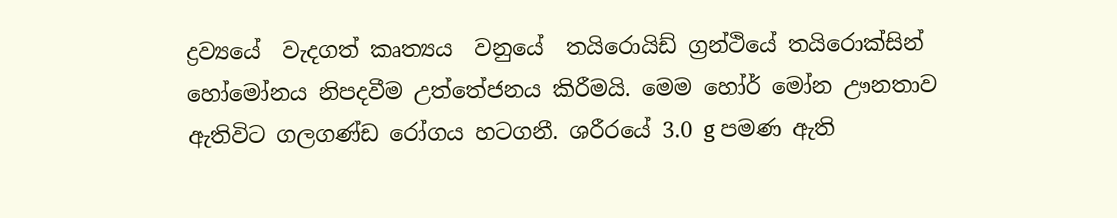ද්‍රව්‍යයේ  වැදගත් කෘත්‍යය  වනුයේ  තයිරොයිඩ් ග්‍රන්ථියේ තයිරොක්සින් හෝමෝනය නිපදවීම උත්තේජනය කිරීමයි. මෙම හෝර් මෝන ඌනතාව ඇතිවිට ගලගණ්ඩ රෝගය හටගනී. ශරීරයේ 3.0 g පමණ ඇති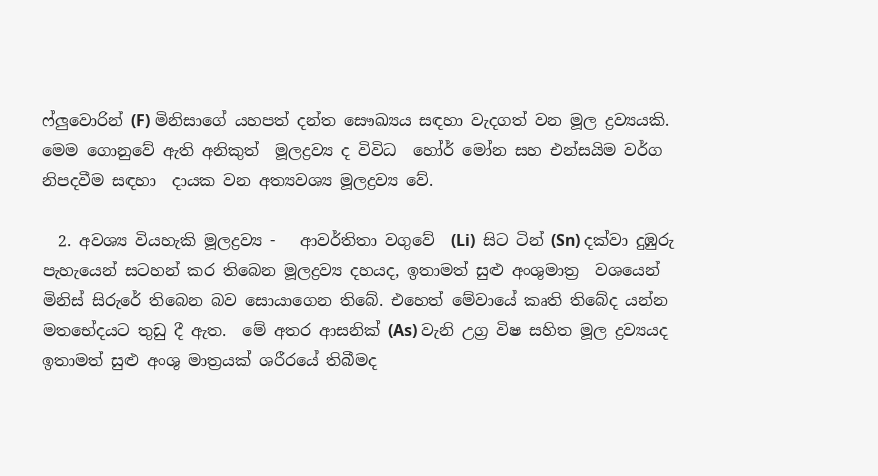ෆ්ලුවොරින් (F) මිනිසාගේ යහපත් දන්ත සෞඛ්‍යය සඳහා වැදගත් වන මූල ද්‍රව්‍යයකි.                                           මෙම ගොනුවේ ඇති අනිකුත්  මූලද්‍රව්‍ය ද විවිධ  හෝර් මෝන සහ එන්සයිම වර්ග නිපදවීම සඳහා  දායක වන අත්‍යවශ්‍ය මූලද්‍රව්‍ය වේ.

  2. අවශ්‍ය වියහැකි මූලද්‍රව්‍ය -   ආවර්තිතා වගුවේ  (Li)  සිට ටින් (Sn) දක්වා දුඹුරු පැහැයෙන් සටහන් කර තිබෙන මූලද්‍රව්‍ය දහයද, ඉතාමත් සුළු අංශුමාත්‍ර  වශයෙන් මිනිස් සිරුරේ තිබෙන බව සොයාගෙන තිබේ. එහෙත් මේවායේ කෘති තිබේද යන්න මතභේදයට තුඩු දී ඇත.  මේ අතර ආසනික් (As) වැනි උග්‍ර විෂ සහිත මූල ද්‍රව්‍යයද ඉතාමත් සුළු අංශු මාත්‍රයක් ශරීරයේ තිබීමද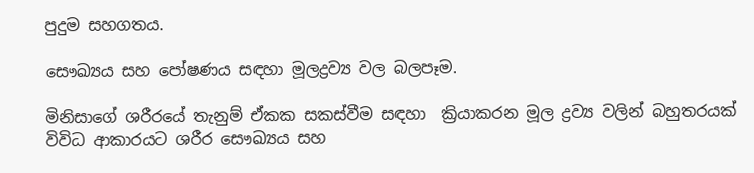පුදුම සහගතය.

සෞඛ්‍යය සහ පෝෂණය සඳහා මූලද්‍රව්‍ය වල බලපෑම.

මිනිසාගේ ශරීරයේ තැනුම් ඒකක සකස්වීම සඳහා  ක්‍රියාකරන මූල ද්‍රව්‍ය වලින් බහුතරයක් විවිධ ආකාරයට ශරීර සෞඛ්‍යය සහ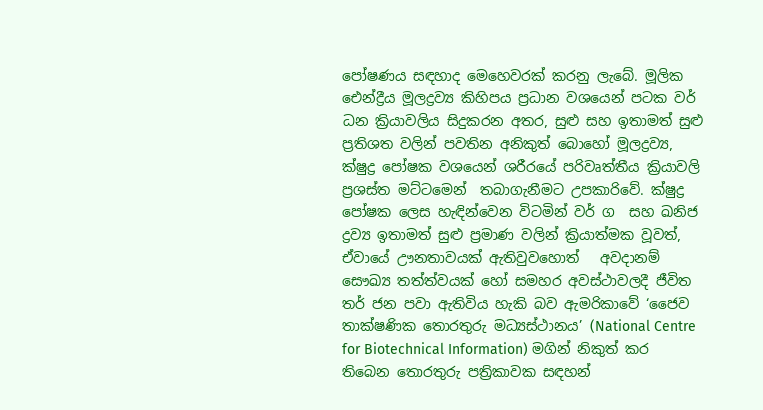පෝෂණය සඳහාද මෙහෙවරක් කරනු ලැබේ. මූලික ඓන්ද්‍රීය මූලද්‍රව්‍ය කිහිපය ප්‍රධාන වශයෙන් පටක වර් ධන ක්‍රියාවලිය සිදුකරන අතර, සුළු සහ ඉතාමත් සුළු ප්‍රතිශත වලින් පවතින අනිකුත් බොහෝ මූලද්‍රව්‍ය, ක්ෂුද්‍ර පෝෂක වශයෙන් ශරීරයේ පරිවෘත්තීය ක්‍රියාවලි ප්‍රශස්ත මට්ටමෙන්  තබාගැනීමට උපකාරිවේ. ක්ෂුද්‍ර පෝෂක ලෙස හැඳින්වෙන විටමින් වර් ග  සහ ඛනිජ ද්‍රව්‍ය ඉතාමත් සුළු ප්‍රමාණ වලින් ක්‍රියාත්මක වූවත්, ඒවායේ ඌනතාවයක් ඇතිවුවහොත්   අවදානම් සෞඛ්‍ය තත්ත්වයක් හෝ සමහර අවස්ථාවලදී ජීවිත තර් ජන පවා ඇතිවිය හැකි බව ඇමරිකාවේ ‘ජෛව තාක්ෂණික තොරතුරු මධ්‍යස්ථානය’ (National Centre for Biotechnical Information) මගින් නිකුත් කර තිබෙන තොරතුරු පත්‍රිකාවක සඳහන්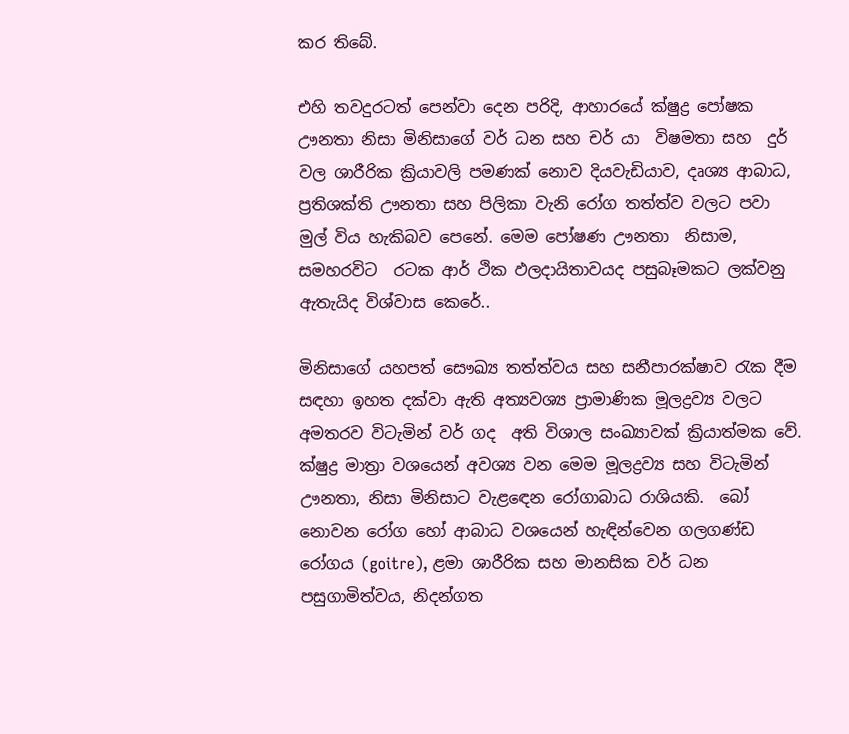කර තිබේ.

එහි තවදුරටත් පෙන්වා දෙන පරිදි, ආහාරයේ ක්ෂුද්‍ර පෝෂක  ඌනතා නිසා මිනිසාගේ වර් ධන සහ චර් යා  විෂමතා සහ  දුර් වල ශාරීරික ක්‍රියාවලි පමණක් නොව දියවැඩියාව, දෘශ්‍ය ආබාධ, ප්‍රතිශක්ති ඌනතා සහ පිලිකා වැනි රෝග තත්ත්ව වලට පවා  මුල් විය හැකිබව පෙනේ. මෙම පෝෂණ ඌනතා  නිසාම, සමහරවිට  රටක ආර් ථික ඵලදායිතාවයද පසුබෑමකට ලක්වනු ඇතැයිද විශ්වාස කෙරේ..

මිනිසාගේ යහපත් සෞඛ්‍ය තත්ත්වය සහ සනීපාරක්ෂාව රැක දීම සඳහා ඉහත දක්වා ඇති අත්‍යවශ්‍ය ප්‍රාමාණික මූලද්‍රව්‍ය වලට අමතරව විටැමින් වර් ගද  අති විශාල සංඛ්‍යාවක් ක්‍රියාත්මක වේ.  ක්ෂුද්‍ර මාත්‍රා වශයෙන් අවශ්‍ය වන මෙම මූලද්‍රව්‍ය සහ විටැමින් ඌනතා, නිසා මිනිසාට වැළඳෙන රෝගාබාධ රාශියකි.  බෝ නොවන රෝග හෝ ආබාධ වශයෙන් හැඳින්වෙන ගලගණ්ඩ රෝගය (goitre), ළමා ශාරීරික සහ මානසික වර් ධන පසුගාමිත්වය, නිදන්ගත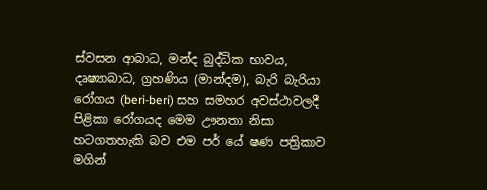ස්වසන ආබාධ, මන්ද බුද්ධික භාවය, දෘෂ්‍යාබාධ, ග්‍රහණිය (මාන්දම), බැරි බැරියා රෝගය (beri-beri) සහ සමහර අවස්ථාවලදී පිළිකා රෝගයද මෙම ඌනතා නිසා හටගතහැකි බව එම පර් යේ ෂණ පත්‍රිකාව මගින්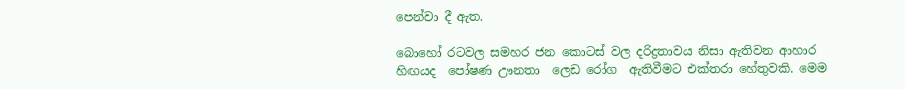පෙන්වා දී ඇත.

බොහෝ රටවල සමහර ජන කොටස් වල දරිද්‍රතාවය නිසා ඇතිවන ආහාර හිඟයද  පෝෂණ ඌනතා  ලෙඩ රෝග  ඇතිවීමට එක්තරා හේතුවකි. මෙම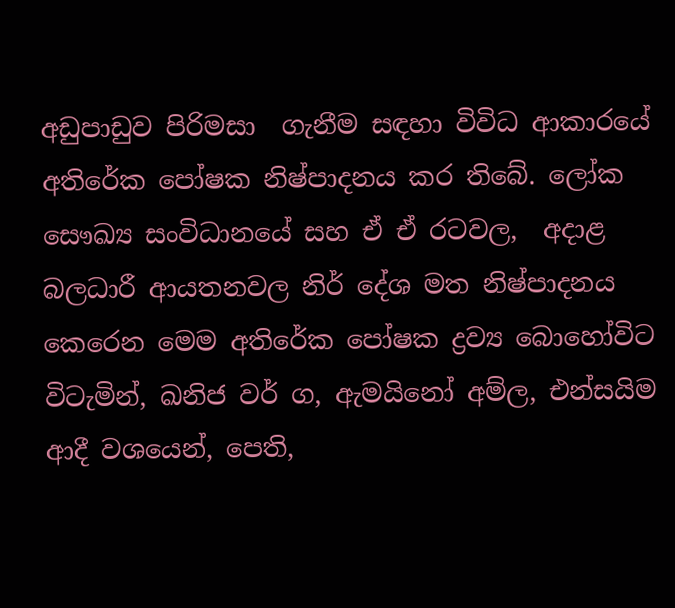අඩුපාඩුව පිරිමසා  ගැනීම සඳහා විවිධ ආකාරයේ අතිරේක පෝෂක නිෂ්පාදනය කර තිබේ. ලෝක සෞඛ්‍ය සංවිධානයේ සහ ඒ ඒ රටවල,  අදාළ බලධාරී ආයතනවල නිර් දේශ මත නිෂ්පාදනය කෙරෙන මෙම අතිරේක පෝෂක ද්‍රව්‍ය බොහෝවිට විටැමින්, ඛනිජ වර් ග, ඇමයිනෝ අම්ල, එන්සයිම ආදී වශයෙන්, පෙති,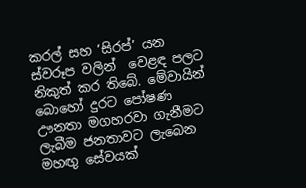කරල් සහ ‘සිරප්’ යන ස්වරූප වලින්  වෙළඳ පලට නිකුත් කර තිබේ. මේවායින් බොහෝ දුරට පෝෂණ  ඌනතා මගහරවා ගැනීමට ලැබීම ජනතාවට ලැබෙන මහඟු සේවයක්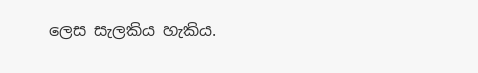ලෙස සැලකිය හැකිය.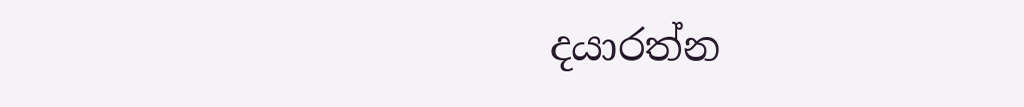දයාරත්න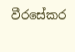වීරසේකර